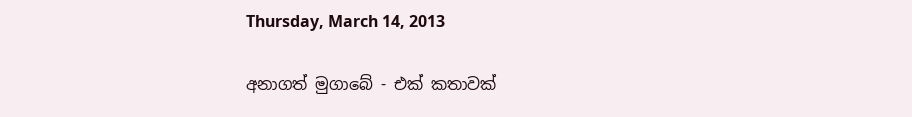Thursday, March 14, 2013

අනාගත් මුගාබේ - එක් කතාවක්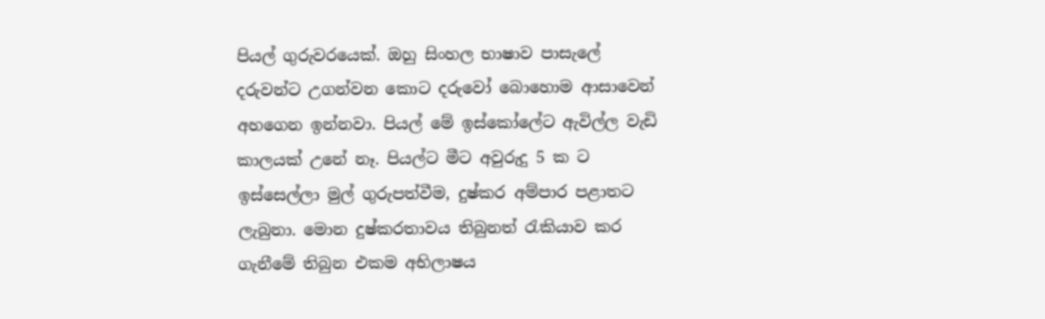පියල් ගුරුවරයෙක්. ඔහු සිංහල භාෂාව පාසැලේ දරුවන්ට උගන්වන කොට දරුවෝ බොහොම ආසාවෙන් අහගෙන ඉන්නවා. පියල් මේ ඉස්කෝලේට ඇවිල්ල වැඩි කාලයක් උනේ නෑ. පියල්ට මීට අවුරුදු 5 ක ට ඉස්සෙල්ලා මුල් ගුරුපත්වීම, දුෂ්කර අම්පාර පළාතට ලැබුනා. මොන දුෂ්කරතාවය තිබුනත් රැකියාව කර ගැනීමේ තිබුන එකම අභිලාෂය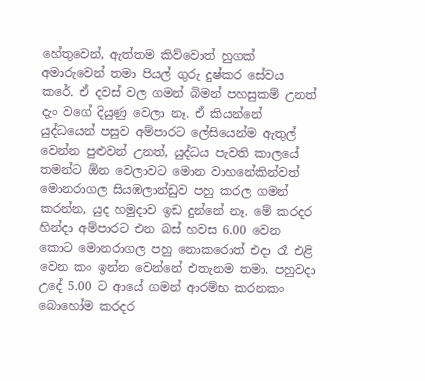හේතුවෙන්, ඇත්තම කිව්වොත් හුගක් අමාරුවෙන් තමා පියල් ගුරු දුෂ්කර සේවය කරේ. ඒ දවස් වල ගමන් බිමන් පහසුකම් උනත් දැං වගේ දියුණු වෙලා නෑ. ඒ කියන්නේ යුද්ධයෙන් පසුව අම්පාරට ලේසියෙන්ම ඇතුල් වෙන්න පුළුවන් උනත්, යුද්ධය පැවති කාලයේ තමන්ට ඕන වෙලාවට මොන වාහනේකින්වත් මොනරාගල සියඹලාන්ඩුව පහු කරල ගමන් කරන්න, යුද හමුදාව ඉඩ දුන්නේ නෑ. මේ කරදර හින්දා අම්පාරට එන බස් හවස 6.00 වෙන කොට මොනරාගල පහු නොකරොත් එදා රෑ එළි වෙන කං ඉන්න වෙන්නේ එතැනම තමා. පහුවදා උදේ 5.00 ට ආයේ ගමන් ආරම්භ කරනකං බොහෝම කරදර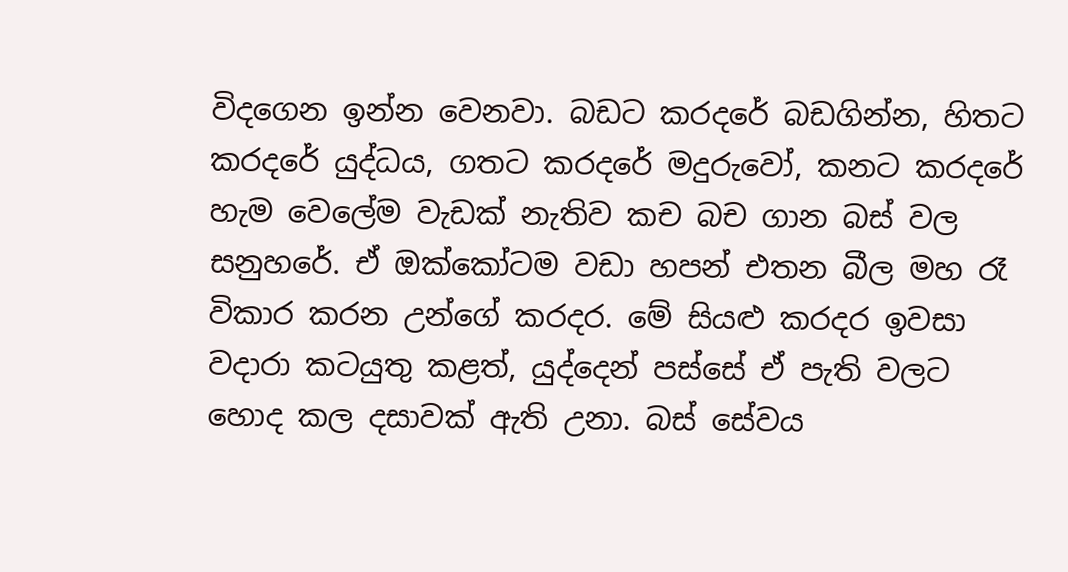විදගෙන ඉන්න වෙනවා. බඩට කරදරේ බඩගින්න, හිතට කරදරේ යුද්ධය, ගතට කරදරේ මදුරුවෝ, කනට කරදරේ හැම වෙලේම වැඩක් නැතිව කච බච ගාන බස් වල සනුහරේ. ඒ ඔක්කෝටම වඩා හපන් එතන බීල මහ රෑ විකාර කරන උන්ගේ කරදර. මේ සියළු කරදර ඉවසා වදාරා කටයුතු කළත්, යුද්දෙන් පස්සේ ඒ පැති වලට හොද කල දසාවක් ඇති උනා. බස් සේවය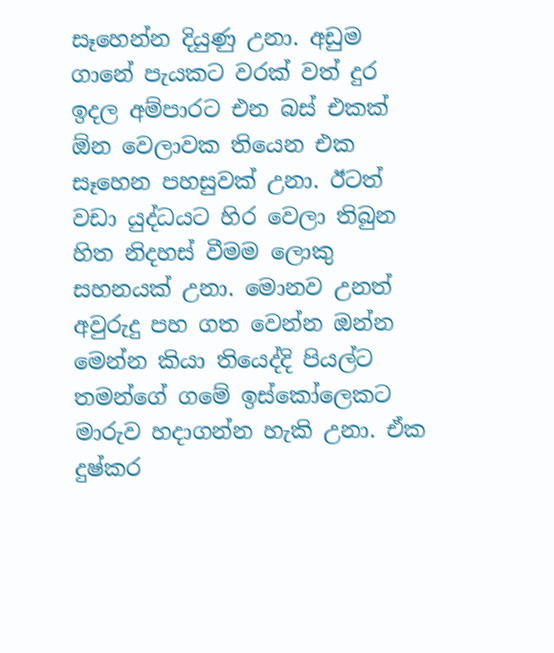සෑහෙන්න දියුණු උනා. අඩුම ගානේ පැයකට වරක් වත් දුර ඉදල අම්පාරට එන බස් එකක් ඕන වෙලාවක තියෙන එක සෑහෙන පහසුවක් උනා. ඊටත් වඩා යුද්ධයට හිර වෙලා තිබුන හිත නිදහස් වීමම ලොකු සහනයක් උනා. මොනව උනත් අවුරුදු පහ ගත වෙන්න ඔන්න මෙන්න කියා තියෙද්දි පියල්ට තමන්ගේ ගමේ ඉස්කෝලෙකට මාරුව හදාගන්න හැකි උනා. ඒක දුෂ්කර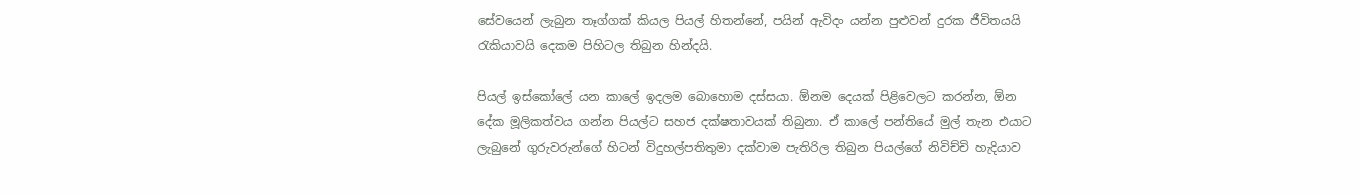සේවයෙන් ලැබුන තෑග්ගක් කියල පියල් හිතන්නේ, පයින් ඇවිදං යන්න පුළුවන් දුරක ජීවිතයයි රැකියාවයි දෙකම පිහිටල තිබුන හින්දයි.

පියල් ඉස්කෝලේ යන කාලේ ඉදලම බොහොම දස්සයා. ඕනම දෙයක් පිළිවෙලට කරන්න, ඕන දේක මූලිකත්වය ගන්න පියල්ට සහජ දක්ෂතාවයක් තිබුනා. ඒ කාලේ පන්තියේ මුල් තැන එයාට ලැබුනේ ගුරුවරුන්ගේ හිටන් විදුහල්පතිතුමා දක්වාම පැතිරිල තිබුන පියල්ගේ නිවිච්චි හැදියාව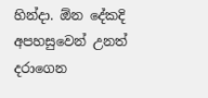හින්දා. ඕන දේකදි අපහසුවෙන් උනත් දරාගෙන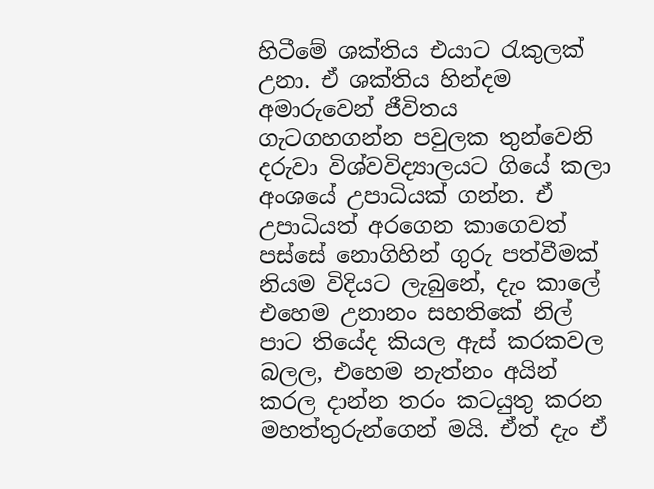හිටීමේ ශක්තිය එයාට රැකුලක් උනා. ඒ ශක්තිය හින්දම අමාරුවෙන් ජීවිතය ගැටගහගන්න පවුලක තුන්වෙනි දරුවා විශ්වවිද්‍යාලයට ගියේ කලා අංශයේ උපාධියක් ගන්න. ඒ උපාධියත් අරගෙන කාගෙවත් පස්සේ නොගිහින් ගුරු පත්වීමක් නියම විදියට ලැබුනේ, දැං කාලේ එහෙම උනානං සහතිකේ නිල් පාට තියේද කියල ඇස් කරකවල බලල, එහෙම නැත්නං අයින් කරල දාන්න තරං කටයුතු කරන මහත්තුරුන්ගෙන් මයි. ඒත් දැං ඒ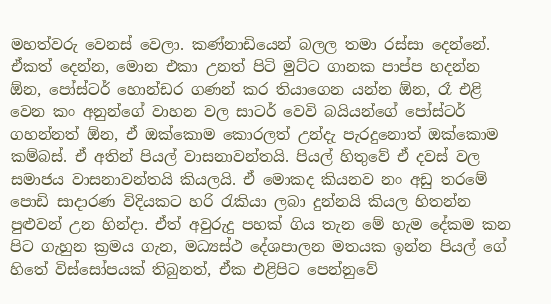මහත්වරු වෙනස් වෙලා. කණ්නාඩියෙන් බලල තමා රස්සා දෙන්නේ. ඒකත් දෙන්න, මොන එකා උනත් පිටි මුට්ට ගානක පාප්ප හදන්න ඕන, පෝස්ටර් හොන්ඩර ගණන් කර තියාගෙන යන්න ඕන, රෑ එළි වෙන කං අනුන්ගේ වාහන වල සාටර් වෙවි බයියන්ගේ පෝස්ටර් ගහන්නත් ඕන, ඒ ඔක්කොම කොරලත් උන්දැ පැරදුනොත් ඔක්කොම කම්බස්. ඒ අතින් පියල් වාසනාවන්තයි. පියල් හිතුවේ ඒ දවස් වල  සමාජය වාසනාවන්තයි කියලයි. ඒ මොකද කියනව නං අඩු තරමේ පොඩි සාදාරණ විදියකට හරි රැකියා ලබා දුන්නයි කියල හිතන්න පුළුවන් උන හින්දා. ඒත් අවුරුදු පහක් ගිය තැන මේ හැම දේකම කන පිට ගැහුන ක්‍රමය ගැන, මධ්‍යස්ථ දේශපාලන මතයක ඉන්න පියල් ගේ හිතේ විස්සෝපයක් තිබුනත්, ඒක එළිපිට පෙන්නුවේ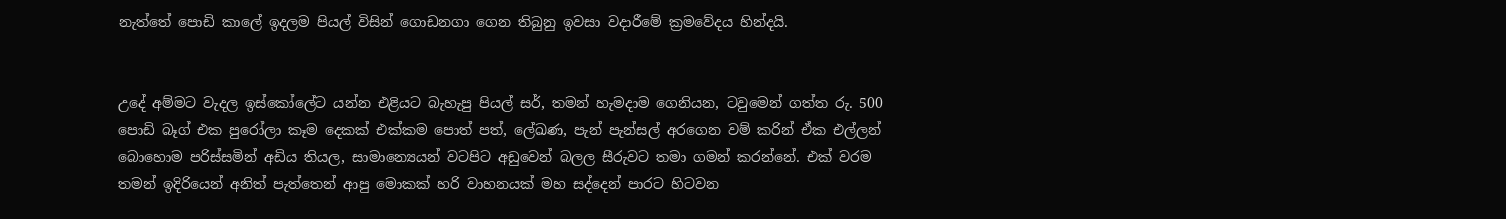නැත්තේ පොඩි කාලේ ඉදලම පියල් විසින් ගොඩනගා ගෙන තිබුනු ඉවසා වදාරීමේ ක්‍රමවේදය හින්දයි.


උදේ අම්මට වැදල ඉස්කෝලේට යන්න එළියට බැහැපු පියල් සර්, තමන් හැමදාම ගෙනියන, ටවුමෙන් ගත්ත රු. 500 පොඩි බෑග් එක පුරෝලා කෑම දෙකක් එක්කම පොත් පත්, ලේඛණ, පැන් පැන්සල් අරගෙන වම් කරින් ඒක එල්ලන් බොහොම පරිස්සමින් අඩිය තියල, සාමාන්‍යෙයන් වටපිට අඩුවෙන් බලල සීරුවට තමා ගමන් කරන්නේ. එක් වරම තමන් ඉදිරියෙන් අනිත් පැත්තෙන් ආපු මොකක් හරි වාහනයක් මහ සද්දෙන් පාරට හිටවන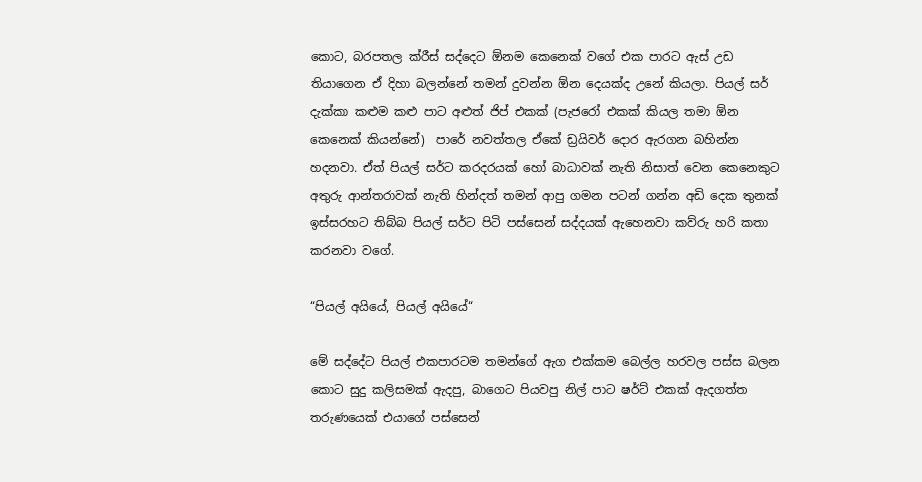කොට, බරපතල ක්රීස් සද්දෙට ඕනම කෙනෙක් වගේ එක පාරට ඇස් උඩ තියාගෙන ඒ දිහා බලන්නේ තමන් දුවන්න ඕන දෙයක්ද උනේ කියලා. පියල් සර් දැක්කා කළුම කළු පාට අළුත් ජිප් එකක් (පැජරෝ එකක් කියල තමා ඕන කෙනෙක් කියන්නේ)  පාරේ නවත්තල ඒකේ ඩ්‍රයිවර් දොර ඇරගන බහින්න හදනවා. ඒත් පියල් සර්ට කරදරයක් හෝ බාධාවක් නැති නිසාත් වෙන කෙනෙකුට අතුරු ආන්තරාවක් නැති හින්දත් තමන් ආපු ගමන පටන් ගන්න අඩි දෙක තුනක් ඉස්සරහට තිබ්බ පියල් සර්ට පිටි පස්සෙන් සද්දයක් ඇහෙනවා කව්රු හරි කතා කරනවා වගේ.

“පියල් අයියේ, පියල් අයියේ“

මේ සද්දේට පියල් එකපාරටම තමන්ගේ ඇග එක්කම බෙල්ල හරවල පස්ස බලන කොට සුදු කලිසමක් ඇදපු, බාගෙට පියවපු නිල් පාට ෂර්ට් එකක් ඇදගත්ත තරුණයෙක් එයාගේ පස්සෙන්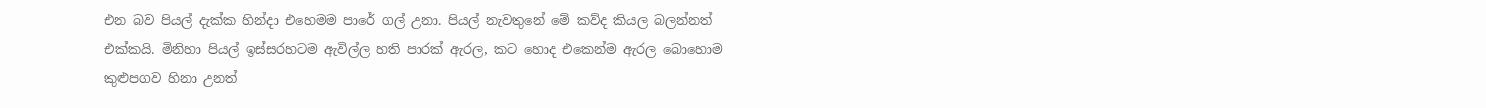එන බව පියල් දැක්ක හින්දා එහෙමම පාරේ ගල් උනා. පියල් නැවතුනේ මේ කව්ද කියල බලන්නත් එක්කයි. මිනිහා පියල් ඉස්සරහටම ඇවිල්ල හති පාරක් ඇරල, කට හොද එකෙන්ම ඇරල බොහොම කුළුපගව හිනා උනත්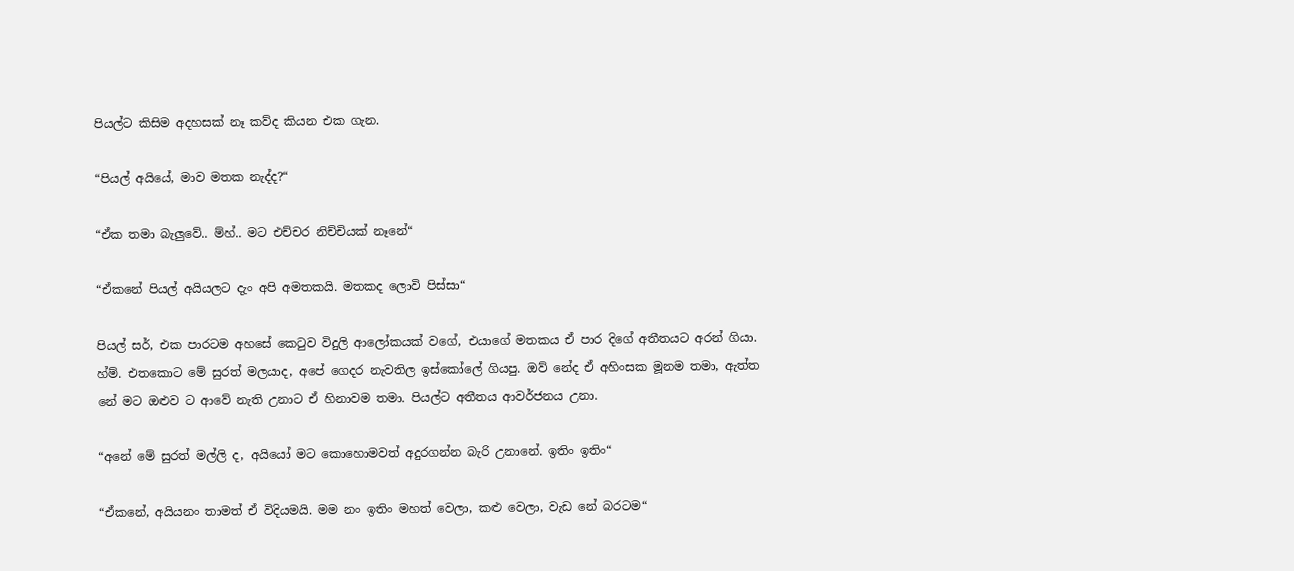පියල්ට කිසිම අදහසක් නෑ කව්ද කියන එක ගැන.

“පියල් අයියේ, මාව මතක නැද්ද?“

“ඒක තමා බැලුවේ.. ම්හ්.. මට එච්චර නිච්චියක් නෑනේ“

“ඒකනේ පියල් අයියලට දැං අපි අමතකයි. මතකද ලොවි පිස්සා“

පියල් සර්, එක පාරටම අහසේ කෙටුව විදුලි ආලෝකයක් වගේ, එයාගේ මතකය ඒ පාර දිගේ අතීතයට අරන් ගියා. හ්ම්. එතකොට මේ සුරත් මලයාද, අපේ ගෙදර නැවතිල ඉස්කෝලේ ගියපු. ඔව් නේද ඒ අහිංසක මූනම තමා, ඇත්ත නේ මට ඔළුව ට ආවේ නැති උනාට ඒ හිනාවම තමා. පියල්ට අතීතය ආවර්ජනය උනා.

“අනේ මේ සුරත් මල්ලි ද, අයියෝ මට කොහොමවත් අදුරගන්න බැරි උනානේ. ඉතිං ඉතිං“

“ඒකනේ, අයියනං තාමත් ඒ විදියමයි. මම නං ඉතිං මහත් වෙලා, කළු වෙලා, වැඩ නේ බරටම“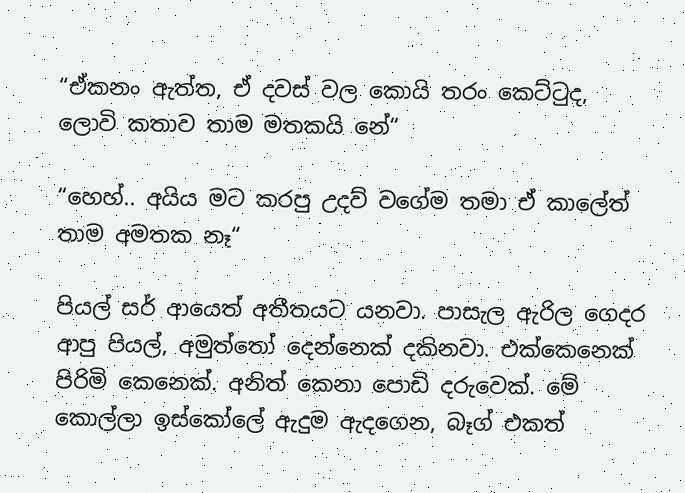“ඒකනං ඇත්ත, ඒ දවස් වල කොයි තරං කෙට්ටුද, ලොවි කතාව තාම මතකයි නේ“

“හෙහ්.. අයිය මට කරපු උදව් වගේම තමා ඒ කාලේත් තාම අමතක නෑ“

පියල් සර් ආයෙත් අතීතයට යනවා. පාසැල ඇරිල ගෙදර ආපු පියල්, අමුත්තෝ දෙන්නෙක් දකිනවා. එක්කෙනෙක් පිරිමි කෙනෙක්. අනිත් කෙනා පොඩි දරුවෙක්. මේ කොල්ලා ඉස්කෝලේ ඇදුම ඇදගෙන, බෑග් එකත්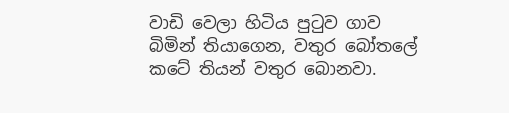වාඩි වෙලා හිටිය පුටුව ගාව බිමින් තියාගෙන, වතුර බෝතලේ කටේ තියන් වතුර බොනවා.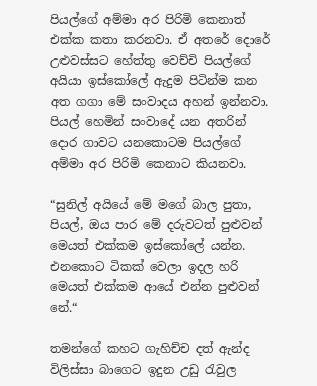පියල්ගේ අම්මා අර පිරිමි කෙනාත් එක්ක කතා කරනවා. ඒ අතරේ දොරේ උළුවස්සට හේත්තු වෙච්චි පියල්ගේ අයියා ඉස්කෝලේ ඇදුම පිටින්ම කන අත ගගා මේ සංවාදය අහන් ඉන්නවා. පියල් හෙමින් සංවාදේ යන අතරින් දොර ගාවට යනකොටම පියල්ගේ අම්මා අර පිරිමි කෙනාට කියනවා.

“සුනිල් අයියේ මේ මගේ බාල පුතා, පියල්, ඔය පාර මේ දරුවටත් පුළුවන් මෙයත් එක්කම ඉස්කෝලේ යන්න. එනකොට ටිකක් වෙලා ඉදල හරි මෙයත් එක්කම ආයේ එන්න පුළුවන් නේ.“

තමන්ගේ කහට ගැහිච්ච දත් ඇන්ද විලිස්සා බාගෙට ඉදුන උඩු රැවුල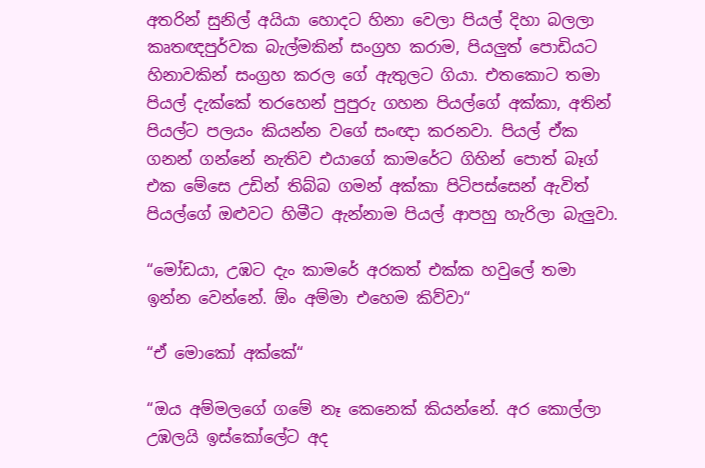අතරින් සුනිල් අයියා හොදට හිනා වෙලා පියල් දිහා බලලා කෘතඥපුර්වක බැල්මකින් සංග්‍රහ කරාම, පියලුත් පොඩියට හිනාවකින් සංග්‍රහ කරල ගේ ඇතුලට ගියා. එතකොට තමා පියල් දැක්කේ තරහෙන් පුපුරු ගහන පියල්ගේ අක්කා, අතින් පියල්ට පලයං කියන්න වගේ සංඥා කරනවා. පියල් ඒක ගනන් ගන්නේ නැතිව එයාගේ කාමරේට ගිහින් පොත් බෑග් එක මේසෙ උඩින් තිබ්බ ගමන් අක්කා පිටිපස්සෙන් ඇවිත් පියල්ගේ ඔළුවට හිමීට ඇන්නාම පියල් ආපහු හැරිලා බැලුවා.

“මෝඩයා, උඹට දැං කාමරේ අරකත් එක්ක හවුලේ තමා ඉන්න වෙන්නේ. ඕං අම්මා එහෙම කිව්වා“

“ඒ මොකෝ අක්කේ“

“ඔය අම්මලගේ ගමේ නෑ කෙනෙක් කියන්නේ. අර කොල්ලා උඹලයි ඉස්කෝලේට අද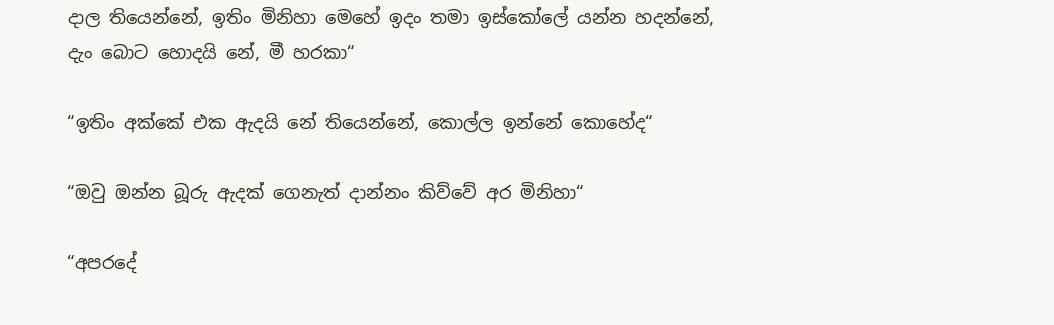දාල තියෙන්නේ, ඉතිං මිනිහා මෙහේ ඉදං තමා ඉස්කෝලේ යන්න හදන්නේ, දැං බොට හොදයි නේ, මී හරකා“

“ඉතිං අක්කේ එක ඇදයි නේ තියෙන්නේ, කොල්ල ඉන්නේ කොහේද“

“ඔවු ඔන්න බූරු ඇදක් ගෙනැත් දාන්නං කිව්වේ අර මිනිහා“

“අපරදේ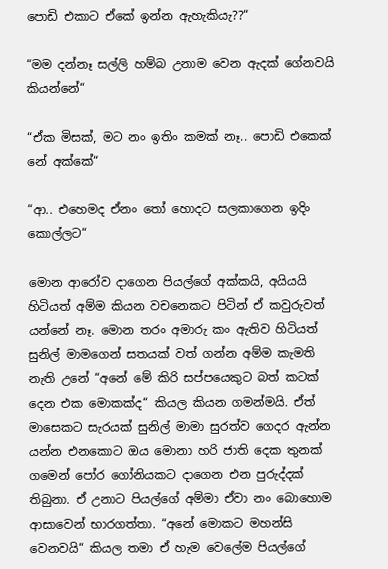පොඩි එකාට ඒකේ ඉන්න ඇහැකියැ??“

“මම දන්නෑ සල්ලි හම්බ උනාම වෙන ඇදක් ගේනවයි කියන්නේ“

“ඒක මිසක්, මට නං ඉතිං කමක් නෑ.. පොඩි එකෙක් නේ අක්කේ“

“ආ.. එහෙමද ඒනං තෝ හොදට සලකාගෙන ඉදිං කොල්ලට“

මොන ආරෝව දාගෙන පියල්ගේ අක්කයි, අයියයි හිටියත් අම්ම කියන වචනෙකට පිටින් ඒ කවුරුවත් යන්නේ නෑ. මොන තරං අමාරු කං ඇතිව හිටියත් සුනිල් මාමගෙන් සතයක් වත් ගන්න අම්ම කැමති නැති උනේ “අනේ මේ කිරි සප්පයෙකුට බත් කටක් දෙන එක මොකක්ද“ කියල කියන ගමන්මයි. ඒත් මාසෙකට සැරයක් සුනිල් මාමා සුරත්ව ගෙදර ඇන්න යන්න එනකොට ඔය මොනා හරි ජාති දෙක තුනක් ගමෙන් පෝර ගෝනියකට දාගෙන එන පුරුද්දක් තිබුනා. ඒ උනාට පියල්ගේ අම්මා ඒවා නං බොහොම ආසාවෙන් භාරගත්තා. “අනේ මොකට මහන්සි වෙනවයි“ කියල තමා ඒ හැම වෙලේම පියල්ගේ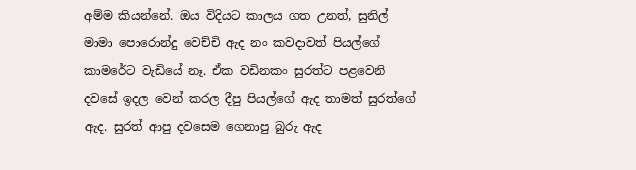අම්ම කියන්නේ. ඔය විදියට කාලය ගත උනත්, සුනිල් මාමා පොරොන්දු වෙච්චි ඇද නං කවදාවත් පියල්ගේ කාමරේට වැඩියේ නෑ. ඒක වඩිනකං සුරත්ට පළවෙනි දවසේ ඉදල වෙන් කරල දීපු පියල්ගේ ඇද තාමත් සුරත්ගේ ඇද. සුරත් ආපු දවසෙම ගෙනාපු බුරු ඇද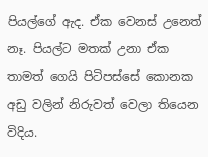පියල්ගේ ඇද. ඒක වෙනස් උනෙත් නෑ. පියල්ට මතක් උනා ඒක තාමත් ගෙයි පිටිපස්සේ කොනක අඩු වලින් නිරුවත් වෙලා තියෙන විදිය.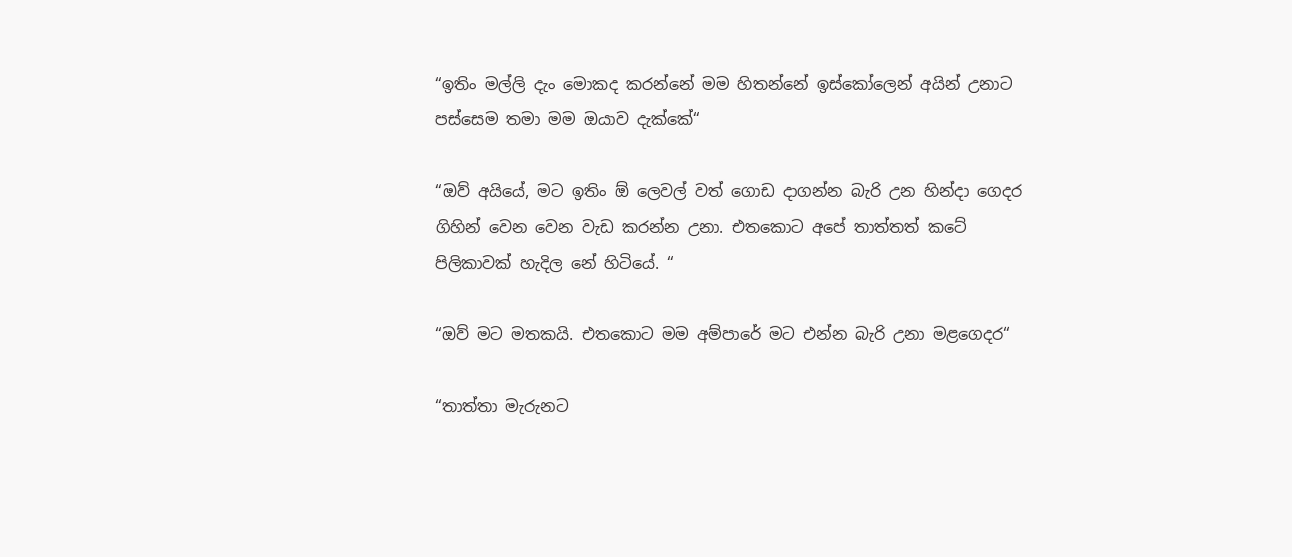“ඉතිං මල්ලි දැං මොකද කරන්නේ මම හිතන්නේ ඉස්කෝලෙන් අයින් උනාට පස්සෙම තමා මම ඔයාව දැක්කේ“

“ඔව් අයියේ, මට ඉතිං ඕ ලෙවල් වත් ගොඩ දාගන්න බැරි උන හින්දා ගෙදර ගිහින් වෙන වෙන වැඩ කරන්න උනා. එතකොට අපේ තාත්තත් කටේ පිලිකාවක් හැදිල නේ හිටියේ. “

“ඔව් මට මතකයි. එතකොට මම අම්පාරේ මට එන්න බැරි උනා මළගෙදර“

“තාත්තා මැරුනට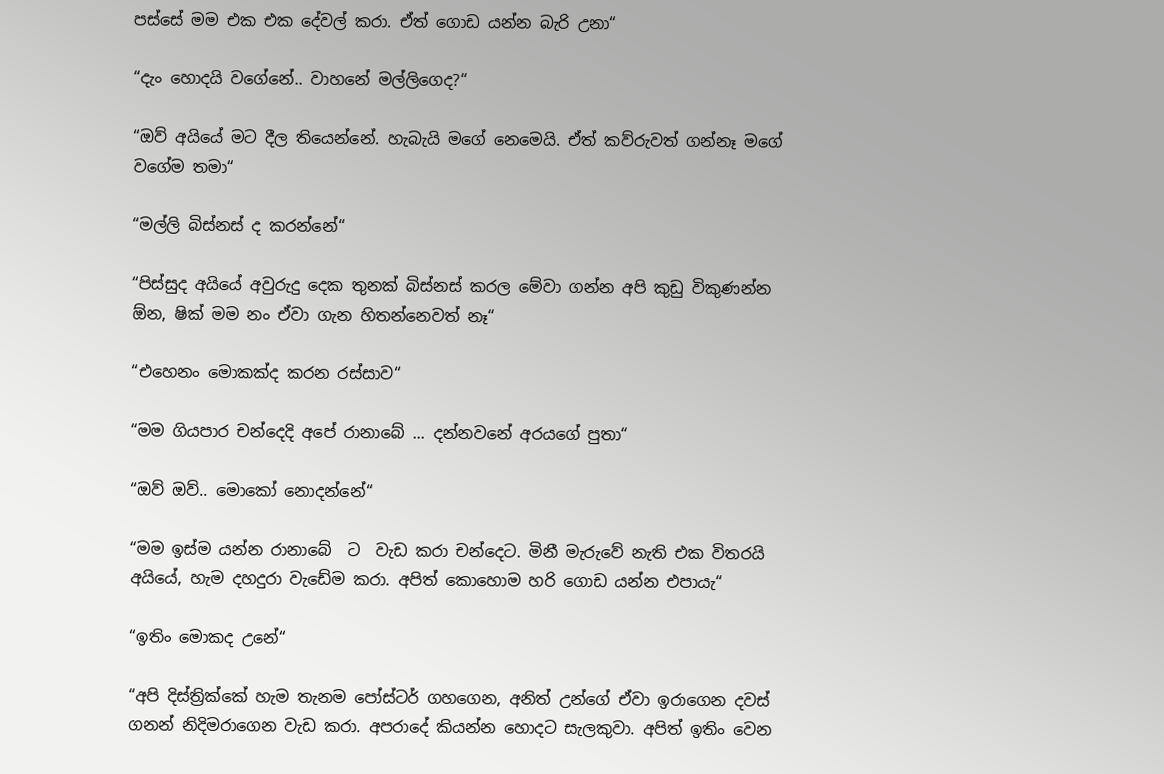පස්සේ මම එක එක දේවල් කරා. ඒත් ගොඩ යන්න බැරි උනා“

“දැං හොදයි වගේනේ.. වාහනේ මල්ලිගෙද?“

“ඔව් අයියේ මට දීල තියෙන්නේ. හැබැයි මගේ නෙමෙයි. ඒත් කව්රුවත් ගන්නෑ මගේ වගේම තමා“

“මල්ලි බිස්නස් ද කරන්නේ“

“පිස්සුද අයියේ අවුරුදු දෙක තුනක් බිස්නස් කරල මේවා ගන්න අපි කුඩු විකුණන්න ඕන, ෂික් මම නං ඒවා ගැන හිතන්නෙවත් නෑ“

“එහෙනං මොකක්ද කරන රස්සාව“

“මම ගියපාර චන්දෙදි අපේ රානාබේ ... දන්නවනේ අරයගේ පුතා“

“ඔව් ඔව්.. මොකෝ නොදන්නේ“

“මම ඉස්ම යන්න රානාබේ  ට  වැඩ කරා චන්දෙට. මිනී මැරුවේ නැති එක විතරයි අයියේ, හැම දහදුරා වැඩේම කරා. අපිත් කොහොම හරි ගොඩ යන්න එපායැ“

“ඉතිං මොකද උනේ“

“අපි දිස්ත්‍රික්කේ හැම තැනම පෝස්ටර් ගහගෙන, අනිත් උන්ගේ ඒවා ඉරාගෙන දවස් ගනන් නිදිමරාගෙන වැඩ කරා. අපරාදේ කියන්න හොදට සැලකුවා. අපිත් ඉතිං වෙන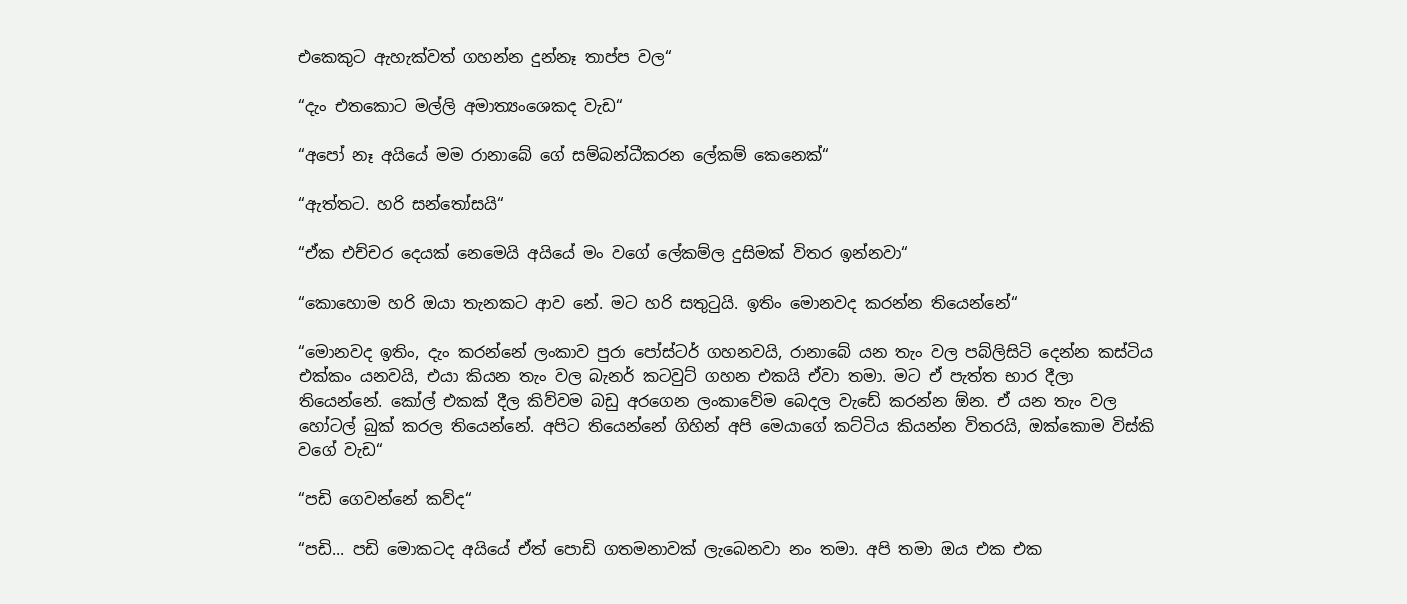එකෙකුට ඇහැක්වත් ගහන්න දුන්නෑ තාප්ප වල“

“දැං එතකොට මල්ලි අමාත්‍යංශෙකද වැඩ“

“අපෝ නෑ අයියේ මම රානාබේ ගේ සම්බන්ධීකරන ලේකම් කෙනෙක්“

“ඇත්තට. හරි සන්තෝසයි“

“ඒක එච්චර දෙයක් නෙමෙයි අයියේ මං වගේ ලේකම්ල දුසිමක් විතර ඉන්නවා“

“කොහොම හරි ඔයා තැනකට ආව නේ. මට හරි සතුටුයි. ඉතිං මොනවද කරන්න තියෙන්නේ“

“මොනවද ඉතිං, දැං කරන්නේ ලංකාව පුරා පෝස්ටර් ගහනවයි, රානාබේ යන තැං වල පබ්ලිසිටි දෙන්න කස්ටිය එක්කං යනවයි, එයා කියන තැං වල බැනර් කටවුට් ගහන එකයි ඒවා තමා. මට ඒ පැත්ත භාර දීලා තියෙන්නේ. කෝල් එකක් දීල කිව්වම බඩු අරගෙන ලංකාවේම බෙදල වැඩේ කරන්න ඕන. ඒ යන තැං වල හෝටල් බුක් කරල තියෙන්නේ. අපිට තියෙන්නේ ගිහින් අපි මෙයාගේ කට්ටිය කියන්න විතරයි, ඔක්කොම විස්කි වගේ වැඩ“

“පඩි ගෙවන්නේ කව්ද“

“පඩි... පඩි මොකටද අයියේ ඒත් පොඩි ගතමනාවක් ලැබෙනවා නං තමා. අපි තමා ඔය එක එක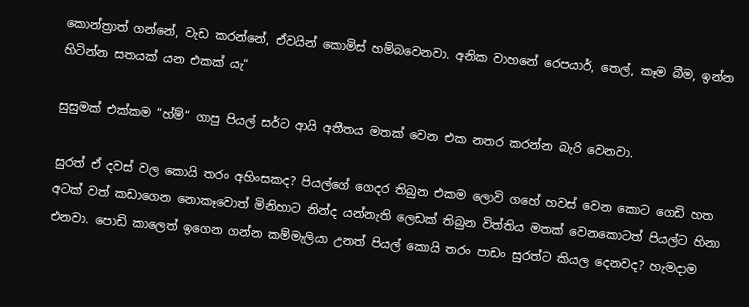කොන්ත්‍රාත් ගන්නේ, වැඩ කරන්නේ, ඒවයින් කොමිස් හම්බවෙනවා. අනික වාහනේ රෙපයාර්, තෙල්, කෑම බීම, ඉන්න හිටින්න සතයක් යන එකක් යැ“

සුසුමක් එක්කම “හ්ම්“ ගාපු පියල් සර්ට ආයි අතීතය මතක් වෙන එක නතර කරන්න බැරි වෙනවා.

සුරත් ඒ දවස් වල කොයි තරං අහිංසකද? පියල්ගේ ගෙදර තිබුන එකම ලොවි ගහේ හවස් වෙන කොට ගෙඩි හත අටක් වත් කඩාගෙන නොකෑවොත් මිනිහාට නින්ද යන්නැති ලෙඩක් තිබුන විත්තිය මතක් වෙනකොටත් පියල්ට හිනා එනවා. පොඩි කාලෙත් ඉගෙන ගන්න කම්මැලියා උනත් පියල් කොයි තරං පාඩං සුරත්ට කියල දෙනවද? හැමදාම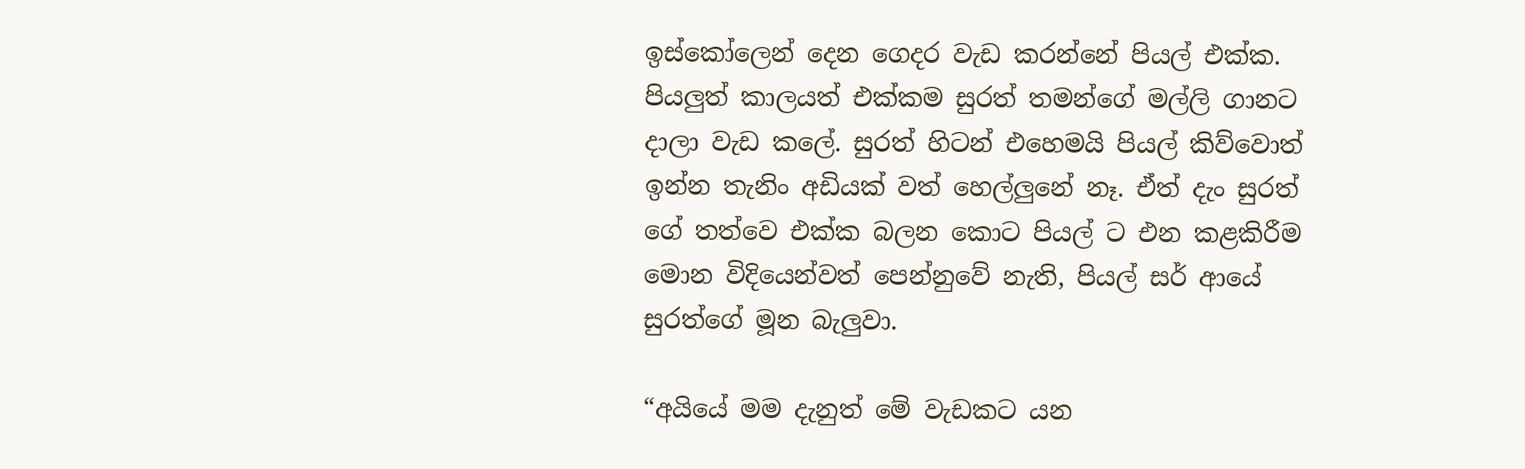ඉස්කෝලෙන් දෙන ගෙදර වැඩ කරන්නේ පියල් එක්ක. පියලුත් කාලයත් එක්කම සුරත් තමන්ගේ මල්ලි ගානට දාලා වැඩ කලේ. සුරත් හිටන් එහෙමයි පියල් කිව්වොත් ඉන්න තැනිං අඩියක් වත් හෙල්ලුනේ නෑ. ඒත් දැං සුරත් ගේ තත්වෙ එක්ක බලන කොට පියල් ට එන කළකිරීම මොන විදියෙන්වත් පෙන්නුවේ නැති, පියල් සර් ආයේ සුරත්ගේ මූන බැලුවා.

“අයියේ මම දැනුත් මේ වැඩකට යන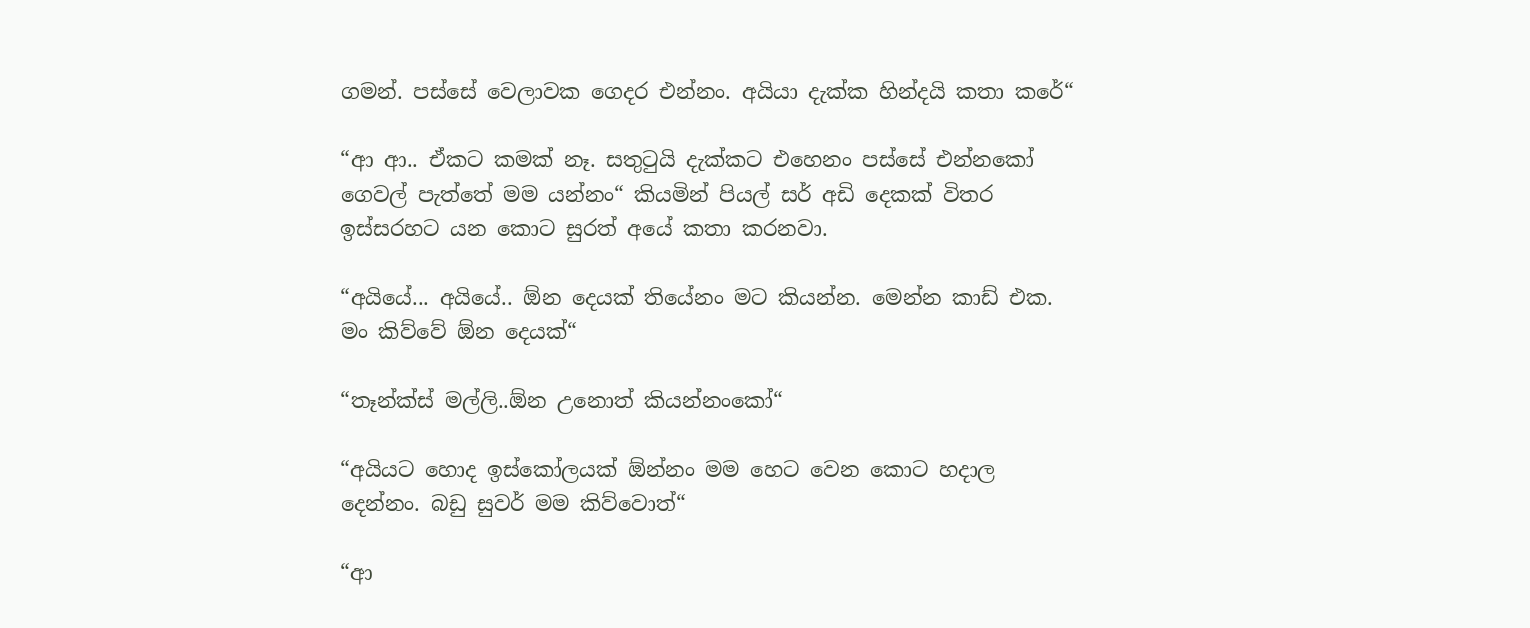ගමන්. පස්සේ වෙලාවක ගෙදර එන්නං. අයියා දැක්ක හින්දයි කතා කරේ“

“ආ ආ.. ඒකට කමක් නෑ. සතුටුයි දැක්කට එහෙනං පස්සේ එන්නකෝ ගෙවල් පැත්තේ මම යන්නං“ කියමින් පියල් සර් අඩි දෙකක් විතර ඉස්සරහට යන කොට සුරත් අයේ කතා කරනවා.

“අයියේ... අයියේ.. ඕන දෙයක් තියේනං මට කියන්න. මෙන්න කාඩ් එක. මං කිව්වේ ඕන දෙයක්“

“තෑන්ක්ස් මල්ලි..ඕන උනොත් කියන්නංකෝ“

“අයියට හොද ඉස්කෝලයක් ඕන්නං මම හෙට වෙන කොට හදාල දෙන්නං. බඩු සුවර් මම කිව්වොත්“

“ආ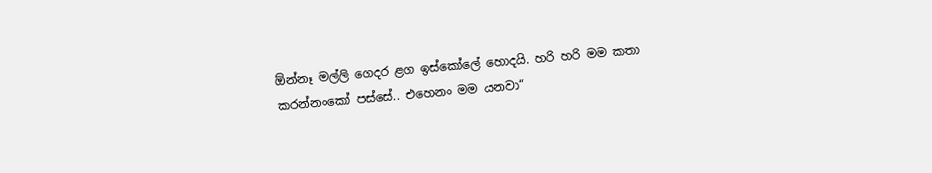ඕන්නෑ මල්ලි ගෙදර ළග ඉස්කෝලේ හොදයි. හරි හරි මම කතා කරන්නංකෝ පස්සේ.. එහෙනං මම යනවා“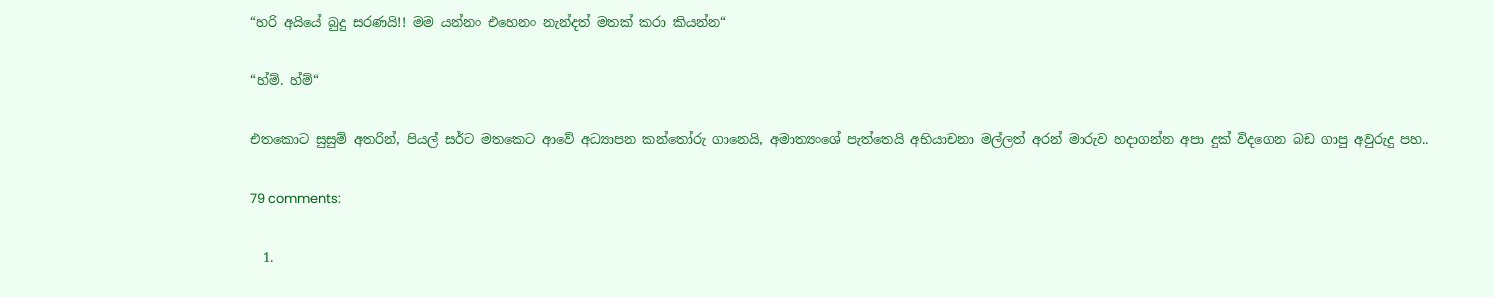“හරි අයියේ බුදු සරණයි!! මම යන්නං එහෙනං නැන්දත් මතක් කරා කියන්න“

“හ්ම්. හ්ම්“

එතකොට සුසුම් අතරින්, පියල් සර්ට මතකෙට ආවේ අධ්‍යාපන කන්තෝරු ගානෙයි, අමාත්‍යංශේ පැත්තෙයි අභියාචනා මල්ලත් අරන් මාරුව හදාගන්න අපා දුක් විදගෙන බඩ ගාපු අවුරුදු පහ..

79 comments:

  1.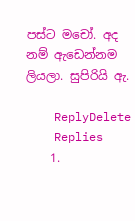පස්ට මචෝ. අද නම් ඇඩෙන්නම ලියලා. සුපිරියි ඇ.

    ReplyDelete
    Replies
    1.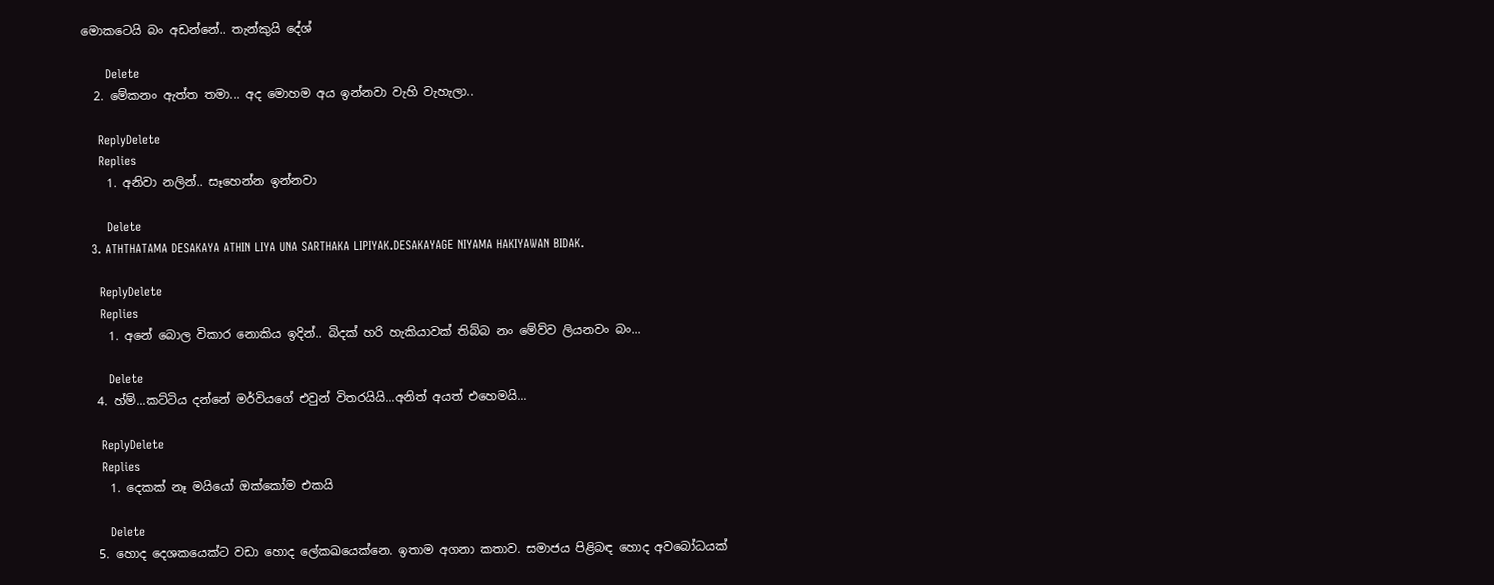මොකටෙයි බං අඩන්නේ.. තැන්කුයි දේශ්

      Delete
  2. මේකනං ඇත්ත තමා... අද මොහම අය ඉන්නවා වැහි වැහැලා..

    ReplyDelete
    Replies
    1. අනිවා නලින්.. සෑහෙන්න ඉන්නවා

      Delete
  3. ATHTHATAMA DESAKAYA ATHIN LIYA UNA SARTHAKA LIPIYAK.DESAKAYAGE NIYAMA HAKIYAWAN BIDAK.

    ReplyDelete
    Replies
    1. අනේ බොල විකාර නොකිය ඉදින්.. බිදක් හරි හැකියාවක් තිබ්බ නං මේව්ව ලියනවං බං...

      Delete
  4. හ්ම්...කට්ටිය දන්නේ මර්වියගේ එවුන් විතරයියි...අනිත් අයත් එහෙමයි...

    ReplyDelete
    Replies
    1. දෙකක් නෑ මයියෝ ඔක්කෝම එකයි

      Delete
  5. හොද දෙශකයෙක්ට වඩා හොද ලේකඛයෙක්නෙ. ඉතාම අගනා කතාව. සමාජය පිළිබඳ හොද අවබෝධයක්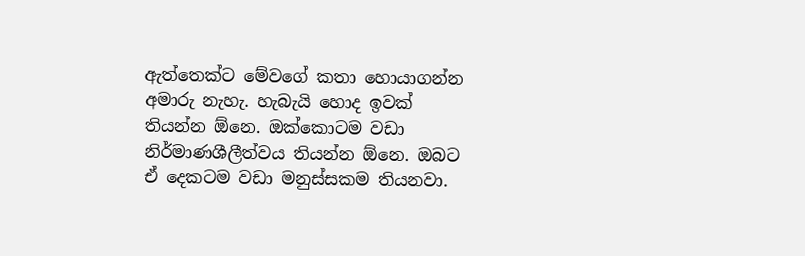ඇත්තෙක්ට මේවගේ කතා හොයාගන්න අමාරු නැහැ. හැබැයි හොද ඉවක් තියන්න ඕනෙ. ඔක්කොටම වඩා නිර්මාණශීලීත්වය තියන්න ඕනෙ. ඔබට ඒ දෙකටම වඩා මනුස්සකම තියනවා.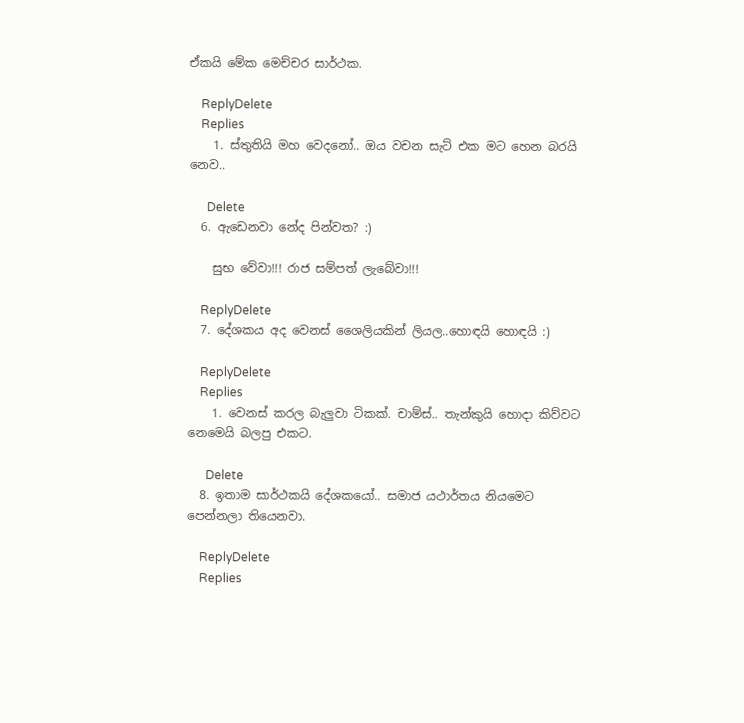ඒකයි මේක මෙච්චර සාර්ථක.

    ReplyDelete
    Replies
    1. ස්තුතියි මහ වෙදනෝ.. ඔය වචන සැට් එක මට හෙන බරයි නෙව..

      Delete
  6. ඇඩෙනවා නේද පින්වත? :)

    සුභ වේවා!!! රාජ සම්පත් ලැබේවා!!!

    ReplyDelete
  7. දේශකය අද වෙනස් ශෛලියකින් ලියල..හොඳයි හොඳයි :)

    ReplyDelete
    Replies
    1. වෙනස් කරල බැලුවා ටිකක්. චාම්ස්.. තැන්කුයි හොදා කිව්වට නෙමෙයි බලපු එකට.

      Delete
  8. ඉතාම සාර්ථකයි දේශකයෝ.. සමාජ යථාර්තය නියමෙට පෙන්නලා තියෙනවා.

    ReplyDelete
    Replies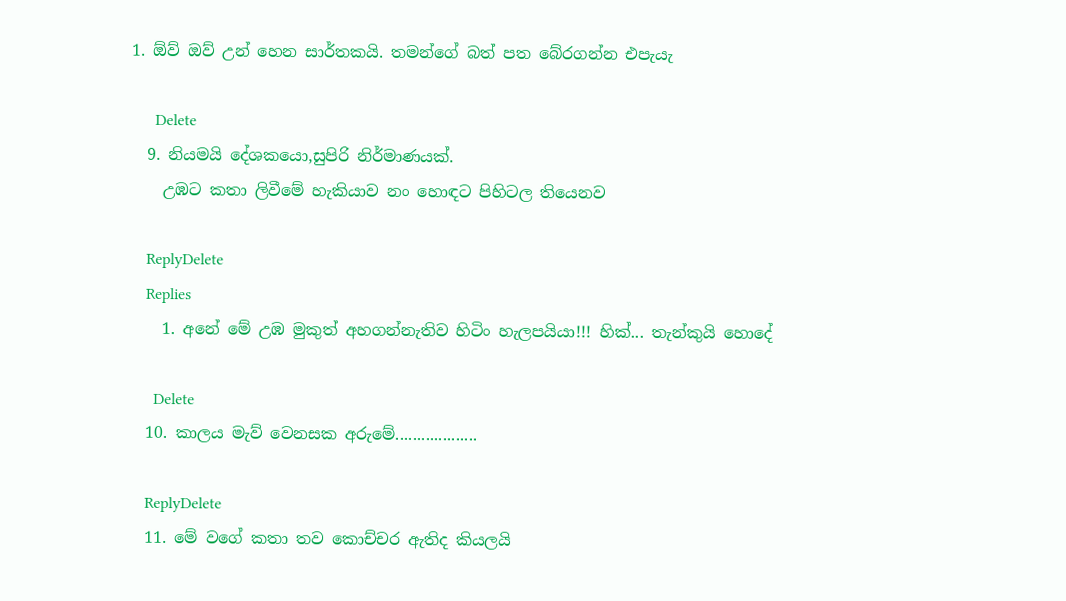1. ඕව් ඔව් උන් හෙන සාර්තකයි. තමන්ගේ බත් පත බේරගන්න එපැයැ

      Delete
  9. නියමයි දේශකයො,සුපිරි නිර්මාණයක්.
    උඹට කතා ලිවීමේ හැකියාව නං හොඳට පිහිටල තියෙනව

    ReplyDelete
    Replies
    1. අනේ මේ උඹ මුකුත් අහගන්නැතිව හිටිං හැලපයියා!!! හික්... තැන්කුයි හොදේ

      Delete
  10. කාලය මැව් වෙනසක අරුමේ...................

    ReplyDelete
  11. මේ වගේ කතා තව කොච්චර ඇතිද කියලයි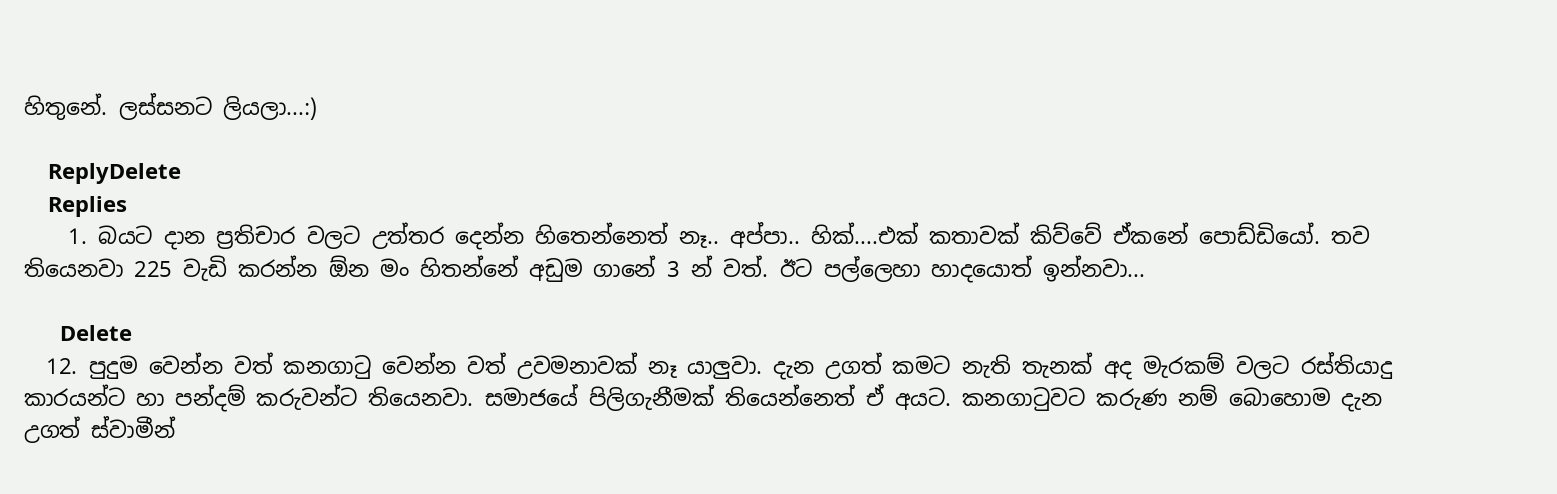හිතුනේ. ලස්සනට ලියලා...:)

    ReplyDelete
    Replies
    1. බයට දාන ප්‍රතිචාර වලට උත්තර දෙන්න හිතෙන්නෙත් නෑ.. අප්පා.. හික්....එක් කතාවක් කිව්වේ ඒකනේ පොඩ්ඩියෝ. තව තියෙනවා 225 වැඩි කරන්න ඕන මං හිතන්නේ අඩුම ගානේ 3 න් වත්. ඊට පල්ලෙහා හාදයොත් ඉන්නවා...

      Delete
  12. පුදුම වෙන්න වත් කනගා‍ටු වෙන්න වත් උවමනාවක් නෑ යාලුවා. දැන උගත් කමට නැති තැනක් අද මැරකම් වලට රස්තියාදු කාරයන්ට හා පන්දම් කරුවන්ට තියෙනවා. සමාජයේ පිලිගැනීමක් තියෙන්නෙත් ඒ අයට. කනගා‍ටුවට කරුණ නම් බොහොම දැන උගත් ස්වාමීන්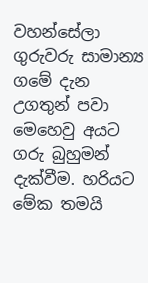වහන්සේලා ගුරුවරු සාමාන්‍ය ගමේ දැන උගතුන් පවා මෙහෙවු අයට ගරු බුහුමන් දැක්වීම. හරියට මේක තමයි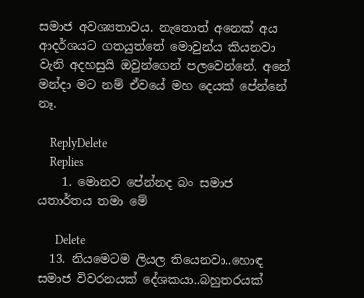සමාජ අවශ්‍යතාවය. නැතොත් අනෙක් අය ආදර්ශයට ගතයුත්තේ මොවුන්ය කියනවා වැනි අදහසුයි ඔවුන්ගෙන් පලවෙන්නේ. අනේ මන්දා මට නම් ඒවයේ මහ දෙයක් පේන්නේ නෑ.

    ReplyDelete
    Replies
    1. මොනව පේන්නද බං සමාජ යතාර්තය තමා මේ

      Delete
  13. නියමෙටම ලියල තියෙනවා..හොඳ සමාජ විවරනයක් දේශකයා..බහුතරයක්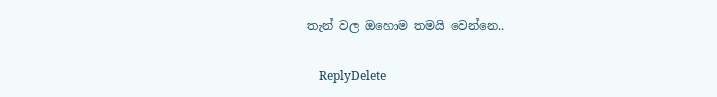තැන් වල ඔහොම තමයි වෙන්නෙ..

    ReplyDelete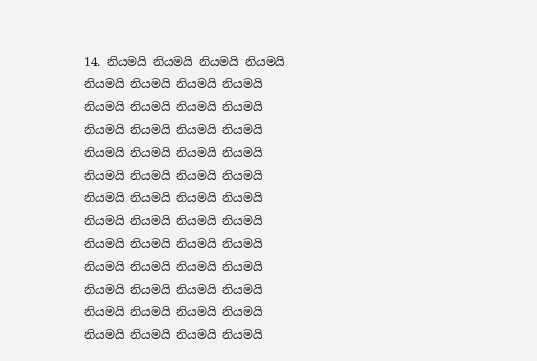14. නියමයි නියමයි නියමයි නියමයි නියමයි නියමයි නියමයි නියමයි නියමයි නියමයි නියමයි නියමයි නියමයි නියමයි නියමයි නියමයි නියමයි නියමයි නියමයි නියමයි නියමයි නියමයි නියමයි නියමයි නියමයි නියමයි නියමයි නියමයි නියමයි නියමයි නියමයි නියමයි නියමයි නියමයි නියමයි නියමයි නියමයි නියමයි නියමයි නියමයි නියමයි නියමයි නියමයි නියමයි නියමයි නියමයි නියමයි නියමයි නියමයි නියමයි නියමයි නියමයි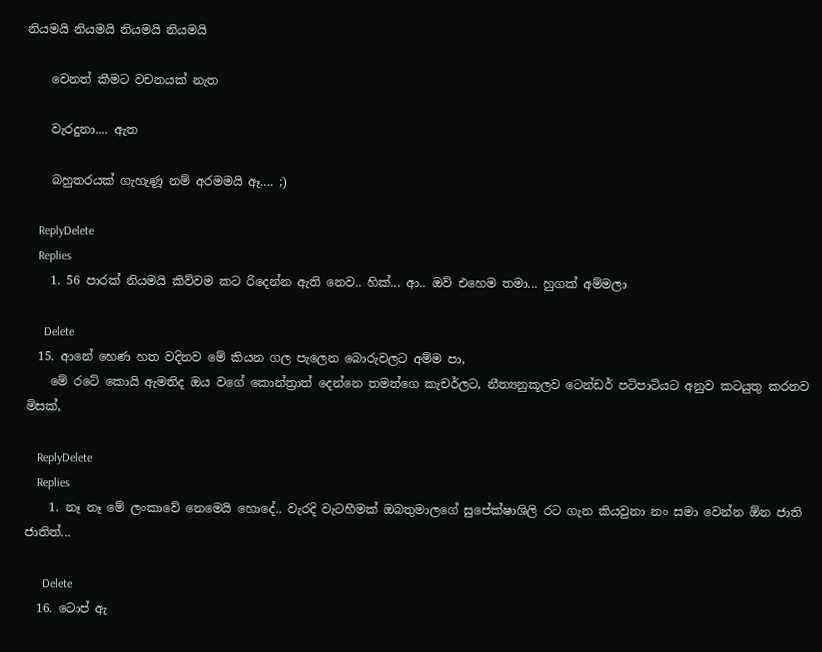නියමයි නියමයි නියමයි නියමයි

    වෙනත් කීමට වචනයක් නැත

    වැරදුනා.... ඇත

    බහුතරයක් ගැහැණූ නම් අරමමයි ඈ.... ;)

    ReplyDelete
    Replies
    1. 56 පාරක් නියමයි කිව්වම කට රිදෙන්න ඇති නෙව.. හික්... ආ.. ඔව් එහෙම තමා... හුගක් අම්මලා

      Delete
  15. ආනේ හෙණ හත වදිනව මේ කියන ගල පැලෙන බොරුවලට අම්ම පා,
    මේ රටේ කොයි ඇමතිද ඔය වගේ කොන්ත්‍රාත් දෙන්නෙ තමන්ගෙ කැචර්ලට, නීත්‍යනුකූලව ටෙන්ඩර් පටිපාටියට අනුව කටයුතු කරනව මිසක්,

    ReplyDelete
    Replies
    1. නෑ නෑ මේ ලංකාවේ නෙමෙයි හොදේ.. වැරදි වැටහීමක් ඔබතුමාලගේ සුපේක්ෂාශිලි රට ගැන කියවුනා නං සමා වෙන්න ඕන ජාති ජාතිත්...

      Delete
  16. ටොප් ඇ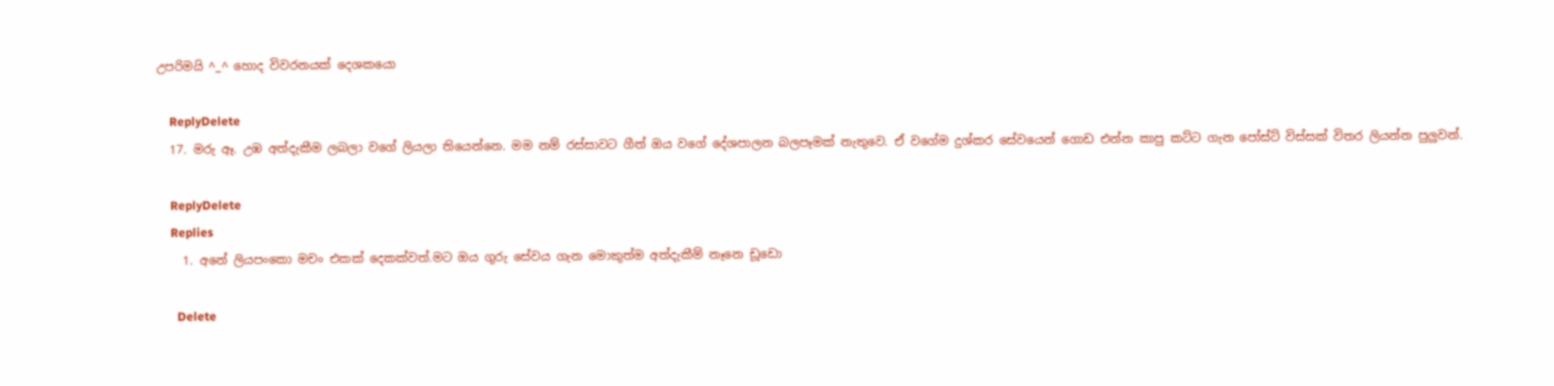උපරිමයි ^_^ හොද විවරනයක් දෙශකයො

    ReplyDelete
  17. මරු ඈ. උඹ අත්දැකීම ලබලා වගේ ලියලා තියෙන්නෙ. මම නම් රස්සාවට ගීත් ඔය වගේ දේශපාලන බලපෑමක් නැතුවෙ. ඒ වගේම දුශ්කර සේවයෙන් ගොඩ එන්න කාපු කට්ට ගැන පෝස්ට් විස්සක් විතර ලියන්න පුලුවන්.

    ReplyDelete
    Replies
    1. අනේ ලියපංකො මචං එකක් දෙකක්වත්.මට ඔය ගුරු සේවය ගැන මොකුත්ම අත්දැකීම් නෑනෙ ඩූඩො

      Delete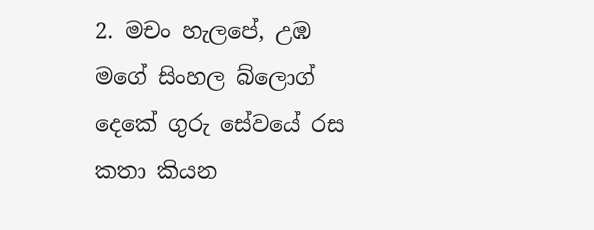2. මචං හැලපේ, උඹ මගේ සිංහල බ්ලොග් දෙකේ ගුරු සේවයේ රස කතා කියන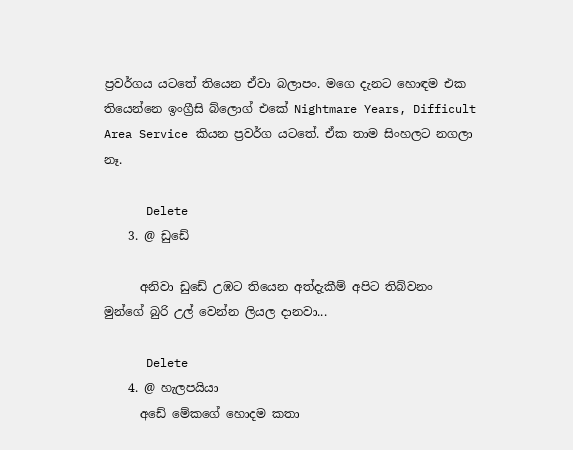ප්‍රවර්ගය යටතේ තියෙන ඒවා බලාපං. මගෙ දැනට හොඳම එක තියෙන්නෙ ඉංග්‍රීසි බ්ලොග් එකේ Nightmare Years, Difficult Area Service කියන ප්‍රවර්ග යටතේ. ඒක තාම සිංහලට නගලා නෑ.

      Delete
    3. @ ඩුඩේ

      අනිවා ඩුඩේ උඹට තියෙන අත්දැකීම් අපිට තිබ්වනං මුන්ගේ බුරි උල් වෙන්න ලියල දානවා...

      Delete
    4. @ හැලපයියා
      අඩේ මේකගේ හොදම කතා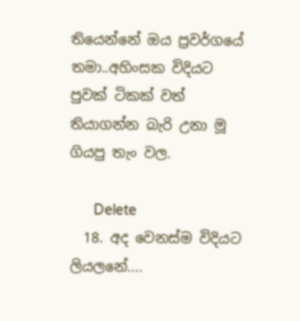තියෙන්නේ ඔය ප්‍රවර්ගයේ තමා..අහිංසක විදියට පුවක් ටිකක් වත් තියාගන්න බැරි උනා මූ ගියපු තැං වල.

      Delete
  18. අද වෙනස්ම විදියට ලියලනේ....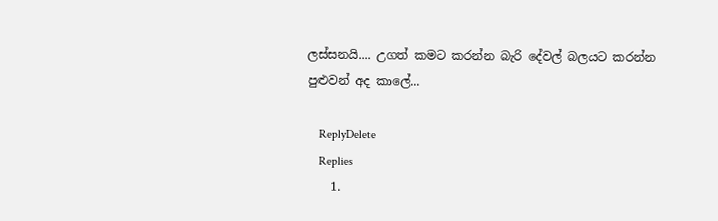ලස්සනයි.... උගත් කමට කරන්න බැරි දේවල් බලයට කරන්න පුළුවන් අද කාලේ...

    ReplyDelete
    Replies
    1.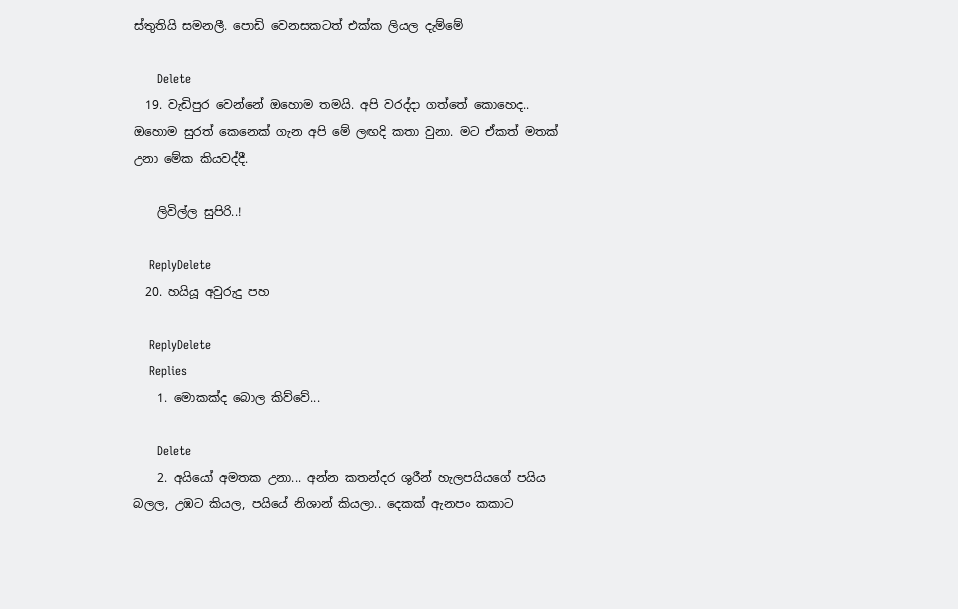ස්තුතියි සමනලී. පොඩි වෙනසකටත් එක්ක ලියල දැම්මේ

      Delete
  19. වැඩිපුර වෙන්නේ ඔහොම තමයි. අපි වරද්දා ගත්තේ කොහෙද.. ඔහොම සුරත් කෙනෙක් ගැන අපි මේ ලඟදි කතා වුනා. මට ඒකත් මතක් උනා මේක කියවද්දී.

    ලිවිල්ල සුපිරි..!

    ReplyDelete
  20. හයියූ අවුරුදු පහ

    ReplyDelete
    Replies
    1. මොකක්ද බොල කිව්වේ...

      Delete
    2. අයියෝ අමතක උනා... අන්න කතන්දර ශුරීන් හැලපයියගේ පයිය බලල, උඹට කියල, පයියේ නිශාන් කියලා.. දෙකක් ඇනපං කකාට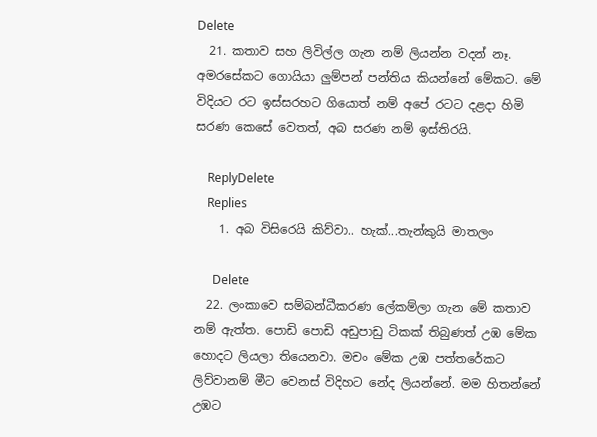Delete
  21. කතාව සහ ලිවිල්ල ගැන නම් ලියන්න වදන් නෑ. අමරසේකට ගොයියා ලුම්පන් පන්තිය කියන්නේ මේකට. මේ විදියට රට ඉස්සරහට ගියොත් නම් අපේ රටට දළදා හිමි සරණ කෙසේ වෙතත්, අබ සරණ නම් ඉස්තිරයි.

    ReplyDelete
    Replies
    1. අබ විසිරෙයි කිව්වා.. හැක්...තැන්කුයි මාතලං

      Delete
  22. ලංකාවෙ සම්බන්ධීකරණ ලේකම්ලා ගැන මේ කතාව නම් ඇත්ත. පොඩි පොඩි අඩුපාඩු ටිකක් තිබුණත් උඹ මේක හොදට ලියලා තියෙනවා. මචං මේක උඹ පත්තරේකට ලිව්වානම් මීට වෙනස් විදිහට නේද ලියන්නේ. මම හිතන්නේ උඹට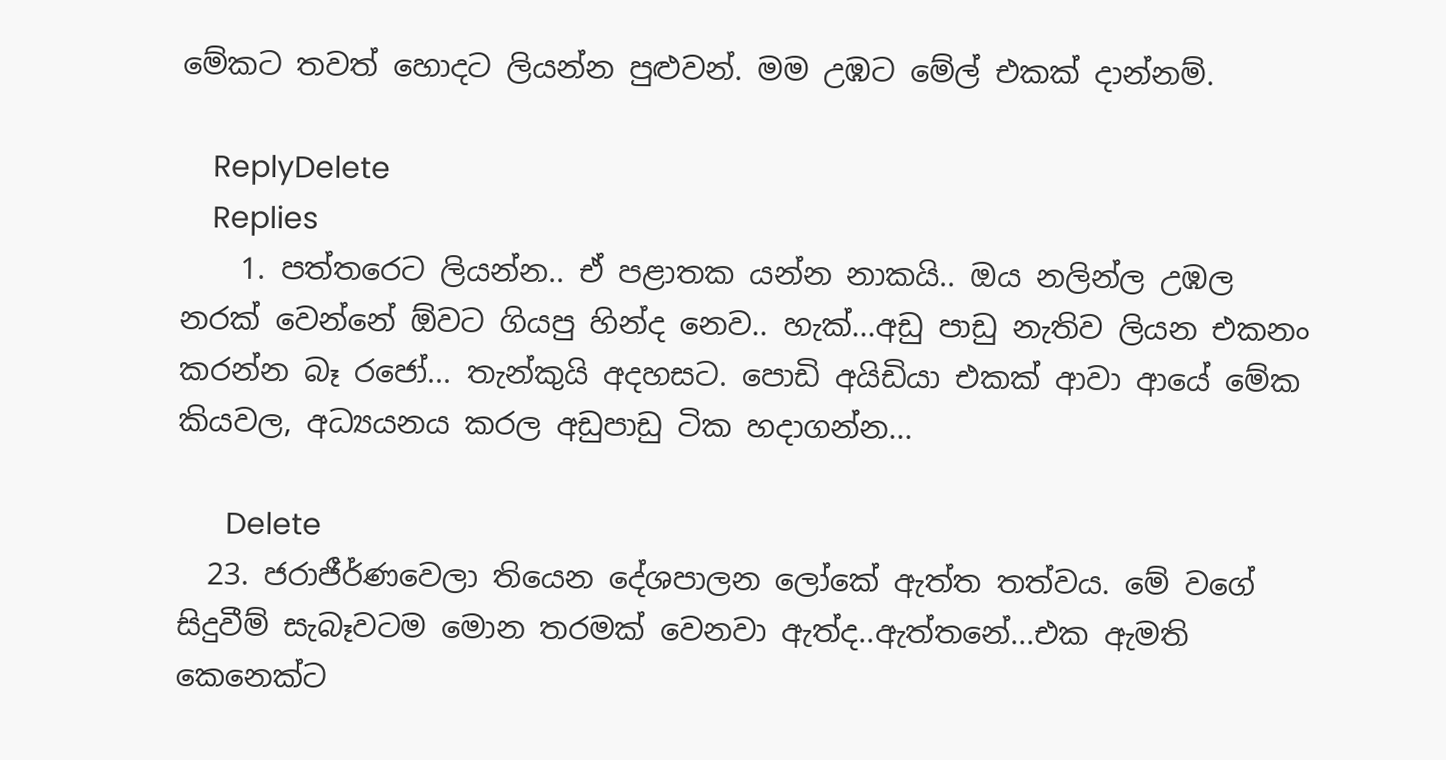මේකට තවත් හොදට ලියන්න පුළුවන්. මම උඹට මේල් එකක් දාන්නම්.

    ReplyDelete
    Replies
    1. පත්තරෙට ලියන්න.. ඒ පළාතක යන්න නාකයි.. ඔය නලින්ල උඹල නරක් වෙන්නේ ඕවට ගියපු හින්ද නෙව.. හැක්...අඩු පාඩු නැතිව ලියන එකනං කරන්න බෑ රජෝ... තැන්කුයි අදහසට. පොඩි අයිඩියා එකක් ආවා ආයේ මේක කියවල, අධ්‍යයනය කරල අඩුපාඩු ටික හදාගන්න...

      Delete
  23. ජරාජීර්ණවෙලා තියෙන දේශපාලන ලෝකේ ඇත්ත තත්වය. මේ වගේ සිදුවීම් සැබෑවටම මොන තරමක් වෙනවා ඇත්ද..ඇත්තනේ...එක ඇමති කෙනෙක්ට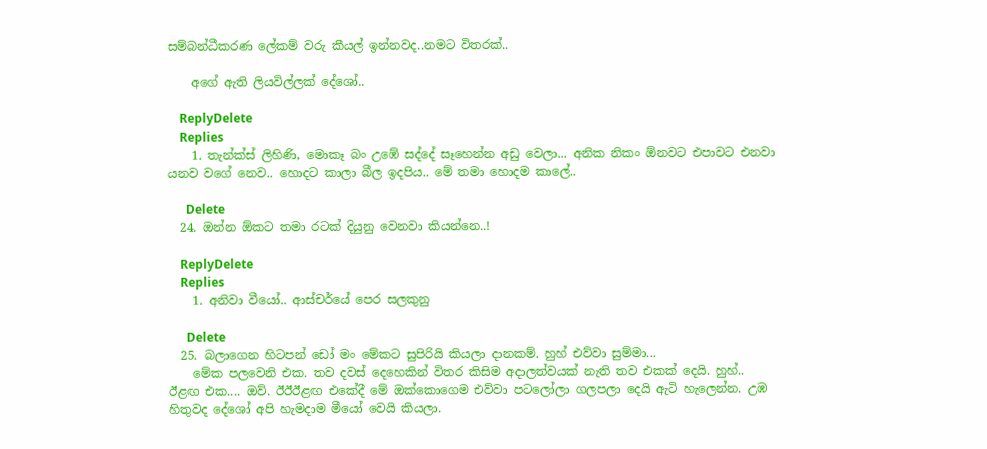සම්බන්ධීකරණ ලේකම් වරු කීයල් ඉන්නවද..නමට විතරක්..

    අගේ ඇති ලියවිල්ලක් දේශෝ..

    ReplyDelete
    Replies
    1. තැන්ක්ස් ලිහිණි, මොකෑ බං උඹේ සද්දේ සෑහෙන්න අඩු වෙලා... අනික නිකං ඕනවට එපාවට එනවා යනව වගේ නෙව.. හොදට කාලා බීල ඉදපිය.. මේ තමා හොදම කාලේ..

      Delete
  24. ඔන්න ඕකට තමා රටක් දියුනු වෙනවා කියන්නෙ..!

    ReplyDelete
    Replies
    1. අනිවා වීයෝ.. ආස්චර්යේ පෙර සලකුනු

      Delete
  25. බලාගෙන හිටපන් ඩෝ මං මේකට සුපිරියි කියලා දානකම්. හුහ් එව්වා සුම්මා...
    මේක පලවෙනි එක. තව දවස් දෙහෙකින් විතර කිසිම අදාලත්වයක් නැති තව එකක් දෙයි. හුහ්.. ඊළඟ එක.... ඔව්. ඊඊඊළඟ එකේදී මේ ඔක්කොගෙම එව්වා පටලෝලා ගලපලා දෙයි ඇටි හැලෙන්න. උඹ හිතුවද දේශෝ අපි හැමදාම මීයෝ වෙයි කියලා.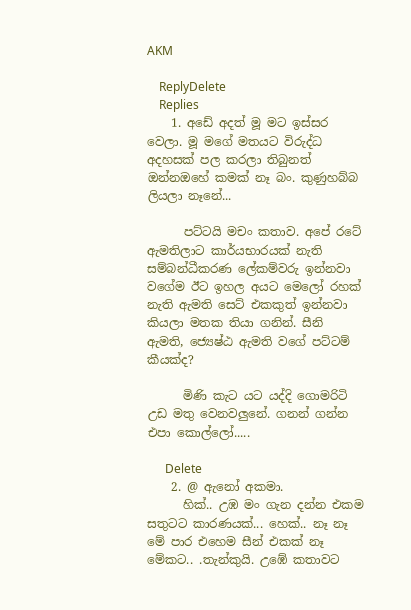AKM

    ReplyDelete
    Replies
    1. අඩේ අදත් මූ මට ඉස්සර වෙලා. මූ මගේ මතයට විරුද්ධ අදහසක් පල කරලා තිබුනත් ඔන්නඔහේ කමක් නෑ බං. කුණුහබ්බ ලියලා නෑනේ...

      පට්ටයි මචං කතාව. අපේ රටේ ඇමතිලාට කාර්යභාරයක් නැති සම්බන්ධීකරණ ලේකම්වරු ඉන්නවා වගේම ඊට ඉහල අයට මෙලෝ රහක් නැති ඇමති සෙට් එකකුත් ඉන්නවා කියලා මතක තියා ගනින්. සීනි ඇමති, ජ්‍යෙෂ්ඨ ඇමති වගේ පට්ටම් කීයක්ද?

      මිණි කැට යට යද්දි ගොමරිටි උඩ මතු වෙනවලුනේ. ගනන් ගන්න එපා කොල්ලෝ.....

      Delete
    2. @ ඇනෝ අකමා.
      හික්.. උඹ මං ගැන දන්න එකම සතුටට කාරණයක්... හෙක්.. නෑ නෑ මේ පාර එහෙම සීන් එකක් නෑ මේකට.. .තැන්කුයි. උඹේ කතාවට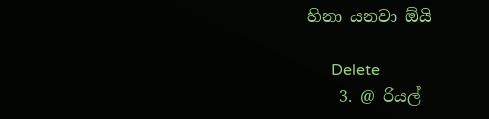හිනා යනවා ඕයි

      Delete
    3. @ රියල්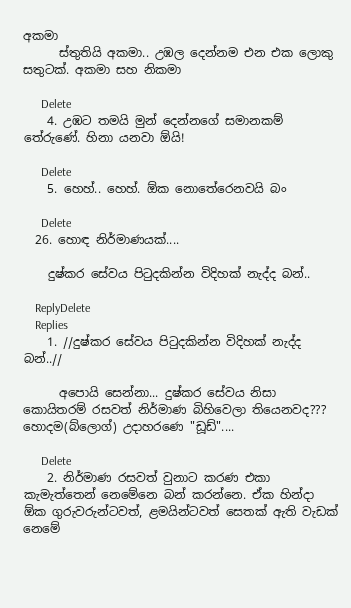අකමා
      ස්තුතියි අකමා.. උඹල දෙන්නම එන එක ලොකු සතුටක්. අකමා සහ නිකමා

      Delete
    4. උඹට තමයි මුන් දෙන්නගේ සමානකම් තේරුණේ. හිනා යනවා ඕයි!

      Delete
    5. හෙහ්.. හෙහ්. ඕක නොතේරෙනවයි බං

      Delete
  26. හොඳ නිර්මාණයක්....

    දුෂ්කර සේවය පිටුදකින්න විදිහක් නැද්ද බන්..

    ReplyDelete
    Replies
    1. //දුෂ්කර සේවය පිටුදකින්න විදිහක් නැද්ද බන්..//

      අපොයි සෙන්නා... දුෂ්කර සේවය නිසා කොයිතරම් රසවත් නිර්මාණ බිහිවෙලා තියෙනවද??? හොදම(බ්ලොග්) උදාහරණෙ "ඩූඩ්"....

      Delete
    2. නිර්මාණ රසවත් වුනාට කරණ එකා කැමැත්තෙන් නෙමේනෙ බන් කරන්නෙ. ඒක හින්දා ඕක ගුරුවරුන්ටවත්, ළමයින්ටවත් සෙතක් ඇති වැඩක් නෙමේ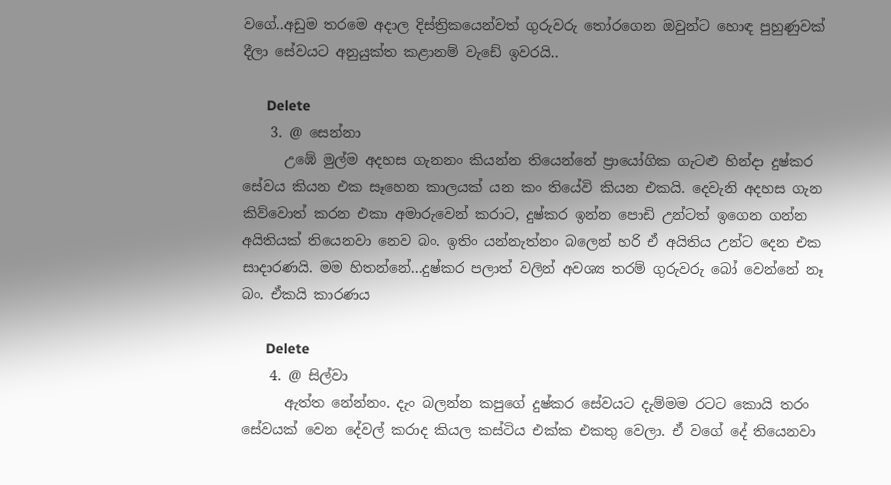වගේ..අඩුම තරමෙ අදාල දිස්ත්‍රිකයෙන්වත් ගුරුවරු තෝරගෙන ඔවුන්ට හොඳ පුහුණුවක් දීලා සේවයට අනුයුක්ත කළානම් වැඩේ ඉවරයි..

      Delete
    3. @ සෙන්නා
      උඹේ මුල්ම අදහස ගැනනං කියන්න තියෙන්නේ ප්‍රායෝගික ගැටළු හින්දා දුෂ්කර සේවය කියන එක සෑහෙන කාලයක් යන කං තියේවි කියන එකයි. දෙවැනි අදහස ගැන කිව්වොත් කරන එකා අමාරුවෙන් කරාට, දුෂ්කර ඉන්න පොඩි උන්ටත් ඉගෙන ගන්න අයිතියක් තියෙනවා නෙව බං. ඉතිං යන්නැත්නං බලෙන් හරි ඒ අයිතිය උන්ට දෙන එක සාදාරණයි. මම හිතන්නේ...දුෂ්කර පලාත් වලින් අවශ්‍ය තරම් ගුරුවරු බෝ වෙන්නේ නෑ බං. ඒකයි කාරණය

      Delete
    4. @ සිල්වා
      ඇත්ත නේන්නං. දැං බලන්න කපුගේ දුෂ්කර සේවයට දැම්මම රටට කොයි තරං සේවයක් වෙන දේවල් කරාද කියල කස්ටිය එක්ක එකතු වෙලා. ඒ වගේ දේ තියෙනවා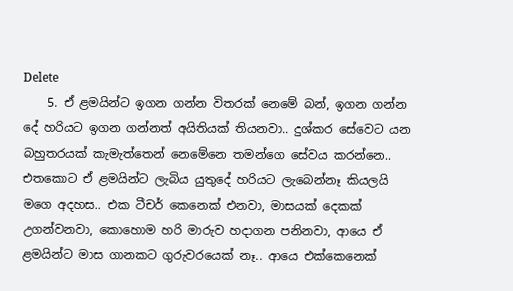Delete
    5. ඒ ළමයින්ට ඉගන ගන්න විතරක් නෙමේ බන්, ඉගන ගන්න දේ හරියට ඉගන ගන්නත් අයිතියක් තියනවා.. දුශ්කර සේවෙට යන බහුතරයක් කැමැත්තෙන් නෙමේනෙ තමන්ගෙ සේවය කරන්නෙ.. එතකොට ඒ ළමයින්ට ලැබිය යුතුදේ හරියට ලැබෙන්නෑ කියලයි මගෙ අදහස.. එක ටීචර් කෙනෙක් එනවා, මාසයක් දෙකක් උගන්වනවා, කොහොම හරි මාරුව හදාගන පනිනවා, ආයෙ ඒ ළමයින්ට මාස ගානකට ගුරුවරයෙක් නෑ.. ආයෙ එක්කෙනෙක්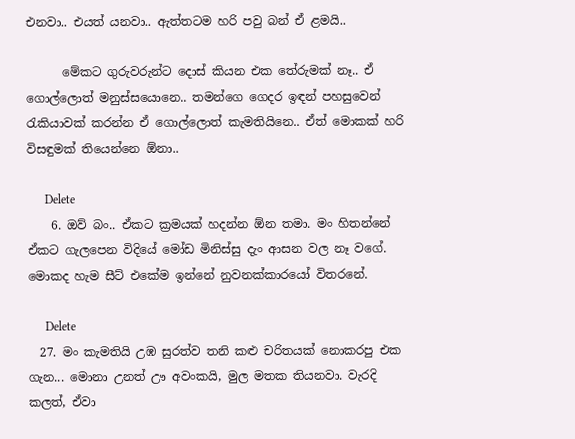එනවා.. එයත් යනවා.. ඇත්තටම හරි පවු බන් ඒ ළමයි..

      මේකට ගුරුවරුන්ට දොස් කියන එක තේරුමක් නෑ.. ඒ ගොල්ලොත් මනුස්සයොනෙ.. තමන්ගෙ ගෙදර ඉඳන් පහසුවෙන් රැකියාවක් කරන්න ඒ ගොල්ලොත් කැමතියිනෙ.. ඒත් මොකක් හරි විසඳුමක් තියෙන්නෙ ඕනා..

      Delete
    6. ඔව් බං.. ඒකට ක්‍රමයක් හදන්න ඕන තමා. මං හිතන්නේ ඒකට ගැලපෙන විදියේ මෝඩ මිනිස්සු දැං ආසන වල නෑ වගේ. මොකද හැම සීට් එකේම ඉන්නේ නුවනක්කාරයෝ විතරනේ.

      Delete
  27. මං කැමතියි උඹ සුරත්ව තනි කළු චරිතයක් නොකරපු එක ගැන... මොනා උනත් ඌ අවංකයි, මුල මතක තියනවා. වැරදි කලත්, ඒවා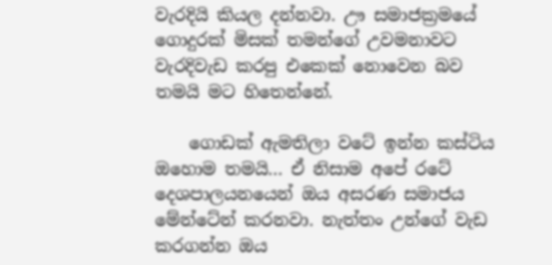වැරදියි කියල දන්නවා. ඌ සමාජක්‍රමයේ ගොදුරක් මිසක් තමන්ගේ උවමනාවට වැරදිවැඩ කරපු එකෙක් නොවෙන බව තමයි මට හිතෙන්නේ.

    ගොඩක් ඇමතිලා වටේ ඉන්න කස්ටිය ඔහොම තමයි... ඒ නිසාම අපේ රටේ දෙශපාලයනයෙන් ඔය අසරණ සමාජය මේන්ටේන් කරනවා. නැත්තං උන්ගේ වැඩ කරගන්න ඔය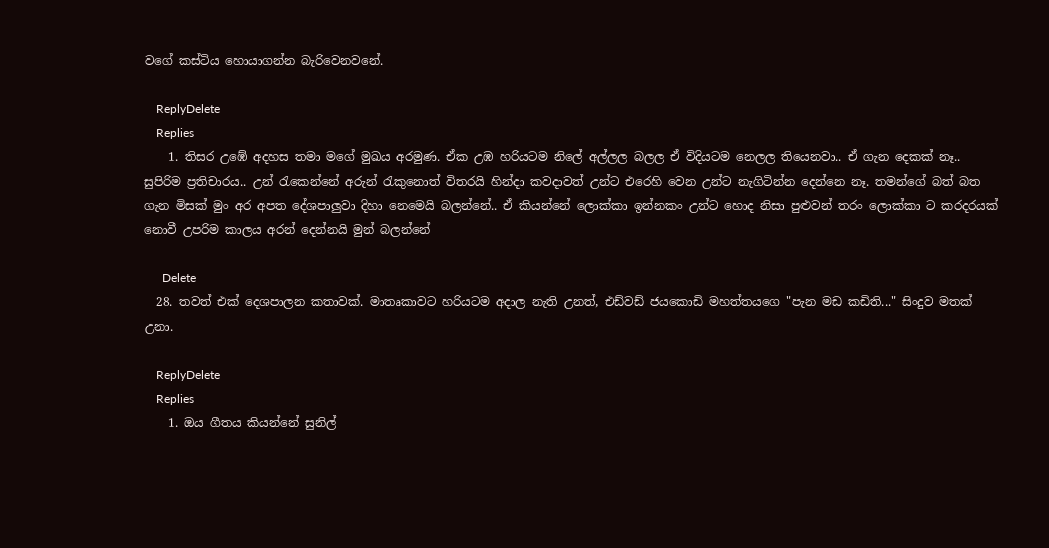වගේ කස්ටිය හොයාගන්න බැරිවෙනවනේ.

    ReplyDelete
    Replies
    1. තිසර උඹේ අදහස තමා මගේ මුඛය අරමුණ. ඒක උඹ හරියටම නිලේ අල්ලල බලල ඒ විදියටම නෙලල තියෙනවා.. ඒ ගැන දෙකක් නෑ.. සුපිරිම ප්‍රතිචාරය.. උන් රැකෙන්නේ අරුන් රැකුනොත් විතරයි හින්දා කවදාවත් උන්ට එරෙහි වෙන උන්ට නැගිටින්න දෙන්නෙ නෑ. තමන්ගේ බත් බත ගැන මිසක් මුං අර අපත දේශපාලුවා දිහා නෙමෙයි බලන්නේ.. ඒ කියන්නේ ලොක්කා ඉන්නකං උන්ට හොද නිසා පුළුවන් තරං ලොක්කා ට කරදරයක් නොවී උපරිම කාලය අරන් දෙන්නයි මුන් බලන්නේ

      Delete
  28. තවත් එක් දෙශපාලන කතාවක්. මාතෘකාවට හරියටම අදාල නැති උනත්, එඩ්වඩ් ජයකොඩි මහත්තයගෙ "පැන මඩ කඩිති..." සිංදුව මතක් උනා.

    ReplyDelete
    Replies
    1. ඔය ගීතය කියන්නේ සුනිල්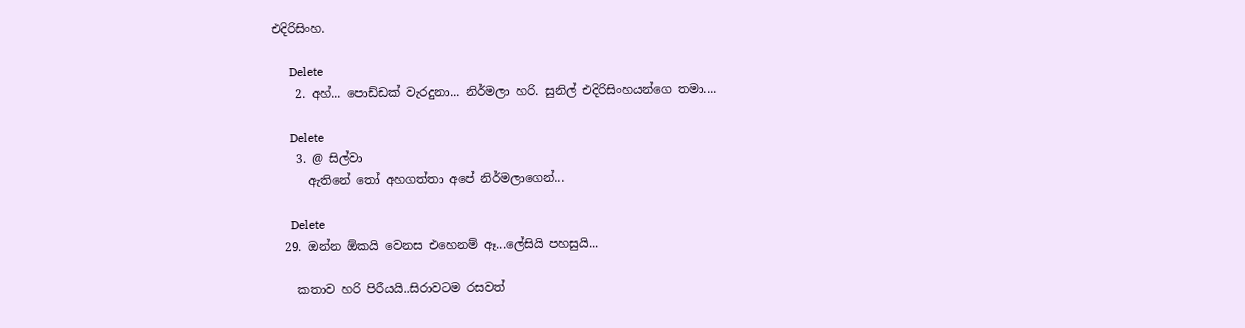එදිරිසිංහ.

      Delete
    2. අහ්... පොඩ්ඩක් වැරදුනා... නිර්මලා හරි. සුනිල් එදිරිසිංහයන්ගෙ තමා....

      Delete
    3. @ සිල්වා
      ඇතිනේ තෝ අහගත්තා අපේ නිර්මලාගෙන්...

      Delete
  29. ඔන්න ඕකයි වෙනස එහෙනම් ඈ...ලේසියි පහසුයි...

    කතාව හරි පිරීයයි..සිරාවටම රසවත්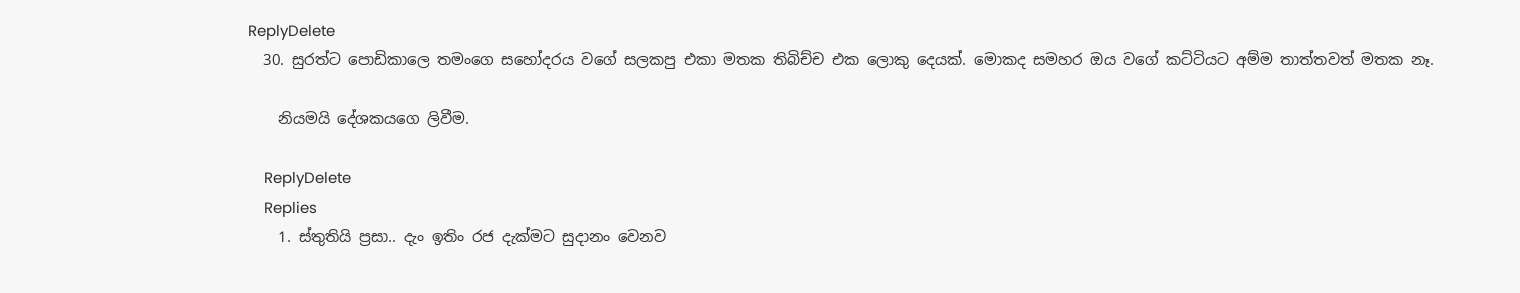ReplyDelete
  30. සුරත්ට පොඩිකාලෙ තමංගෙ සහෝදරය වගේ සලකපු එකා මතක තිබිච්ච එක ලොකු දෙයක්. මොකද සමහර ඔය වගේ කට්ටියට අම්ම තාත්තවත් මතක නෑ.

    නියමයි දේශකය‍ගෙ ලිවීම.

    ReplyDelete
    Replies
    1. ස්තුතියි ප්‍රසා.. දැං ඉතිං රජ දැක්මට සුදානං වෙනව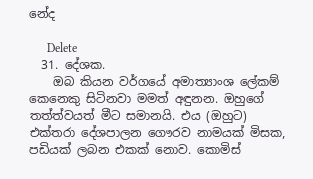නේද

      Delete
  31. දේශක.
    ඔබ කියන වර්ගයේ අමාත්‍යාංශ ලේකම් කෙනෙකු සිටිනවා මමත් අඳුනන. ඔහුගේ තත්ත්වයත් මීට සමානයි. එය (ඔහුට) එක්තරා දේශපාලන ගෞරව නාමයක් මිසක, පඩියක් ලබන එකක් නොව. කොමිස්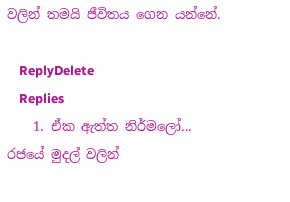වලින් තමයි ජීවිතය ගෙන යන්නේ.

    ReplyDelete
    Replies
    1. ඒක ඇත්ත නිර්මලෝ... රජයේ මුදල් වලින්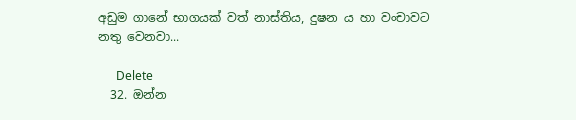අඩුම ගානේ භාගයක් වත් නාස්තිය, දුෂන ය හා වංචාවට නතු වෙනවා...

      Delete
  32. ඔන්න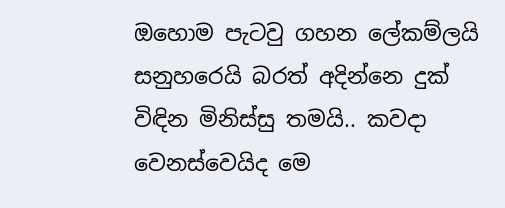ඔහොම පැටවු ගහන ලේකම්ලයි සනුහරෙයි බරත් අදින්නෙ දුක් විඳින මිනිස්සු තමයි.. කවදා වෙනස්වෙයිද මෙ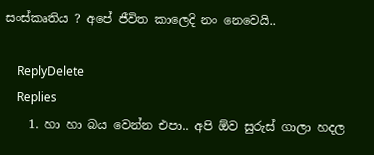සංස්කෘතිය ? අපේ ජීවිත කාලෙදි නං නෙවෙයි..

    ReplyDelete
    Replies
    1. හා හා බය වෙන්න එපා.. අපි ඕව සුරුස් ගාලා හදල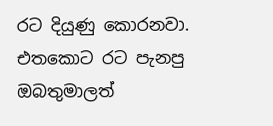රට දියුණු කොරනවා. එතකොට රට පැනපු ඔබතුමාලත්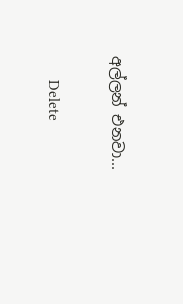අල්ලන් එනවා...

      Delete